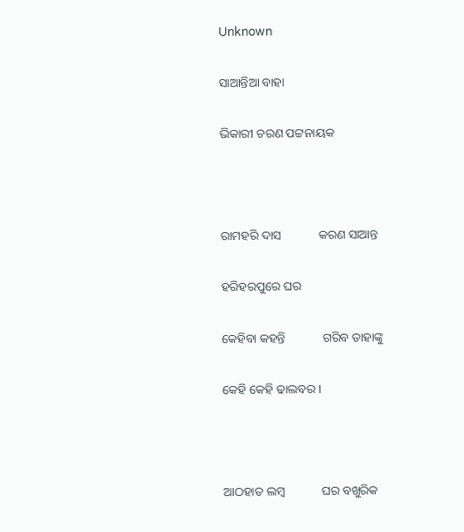Unknown

ସାଆନ୍ତିଆ ବାହା

ଭିକାରୀ ଚରଣ ପଟ୍ଟନାୟକ



ରାମହରି ଦାସ            କରଣ ସାଆନ୍ତ

ହରିହରପୁରେ ଘର

କେହିବା କହନ୍ତି            ଗରିବ ତାହାଙ୍କୁ

କେହି କେହି ଢାଲବର ।



ଆଠହାତ ଲମ୍ବ            ଘର ବଖୁରିକ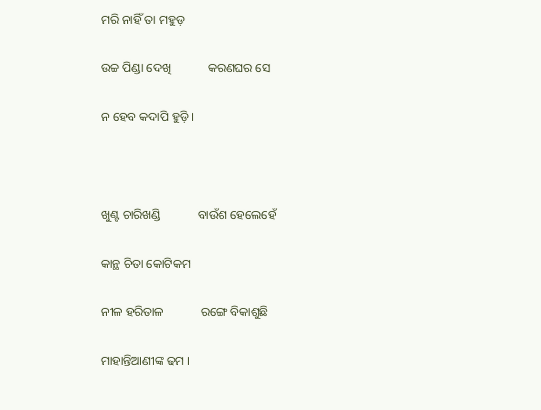ମରି ନାହିଁ ତା ମହୁଡ଼

ଉଚ୍ଚ ପିଣ୍ଡା ଦେଖି            କରଣଘର ସେ

ନ ହେବ କଦାପି ହୁଡ଼ି ।



ଖୁଣ୍ଟ ଚାରିଖଣ୍ଡି            ବାଉଁଶ ହେଲେହେଁ

କାନ୍ଥ ଚିତା କୋଟିକମ

ନୀଳ ହରିତାଳ            ରଙ୍ଗେ ବିକାଶୁଛି

ମାହାନ୍ତିଆଣୀଙ୍କ ଢମ ।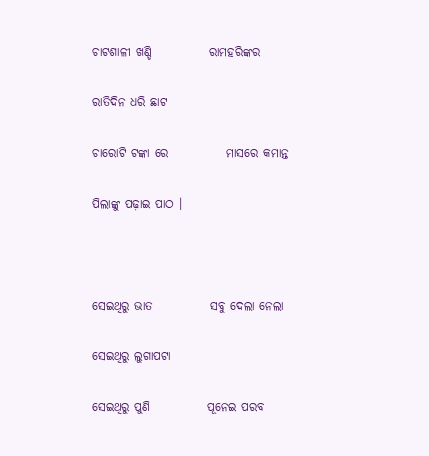ଚାଟଶାଳୀ ଖଣ୍ଡି            ରାମହରିଙ୍କର

ରାତିଦିନ ଧରି ଛାଟ

ଚାରୋଟି ଟଙ୍କା ରେ            ମାସରେ କମାନ୍ତ

ପିଲାଙ୍କୁ ପଢ଼ାଇ ପାଠ ।



ସେଇଥିରୁ ଭାତ            ସବୁ ଦେଲା ନେଲା

ସେଇଥିରୁ ଲୁଗାପଟା

ସେଇଥିରୁ ପୁଣି            ପୂନେଇ ପରବ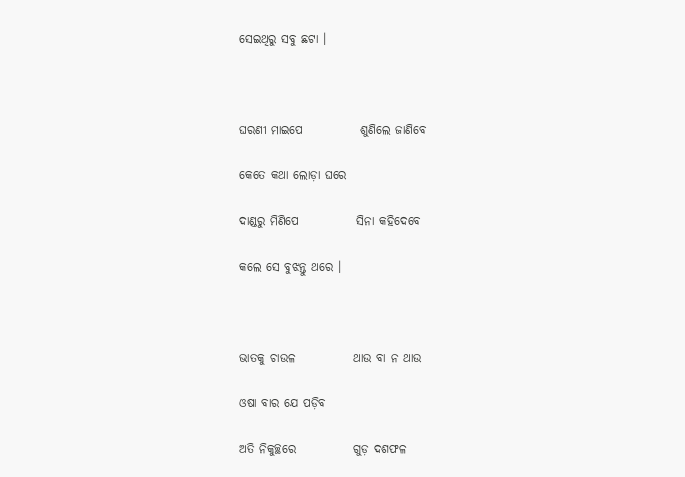ସେଇଥିରୁ ସବୁ ଛଟା ।



ଘରଣୀ ମାଇପେ            ଶୁଣିଲେ ଜାଣିବେ

କେତେ କଥା ଲୋଡ଼ା ଘରେ

ଦାଣ୍ଡରୁ ମିଣିପେ            ସିନା କହିଦେବେ

କଲେ ସେ ବୁଝନ୍ତୁ ଥରେ ।



ଭାତକୁ ଚାଉଳ            ଥାଉ ବା ନ ଥାଉ

ଓଷା ବାର ଯେ ପଡ଼ିବ

ଅତି ନିକୁଚ୍ଛରେ            ଗୁଡ଼ ଦଶଫଳ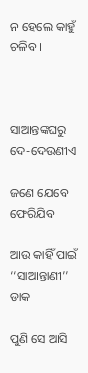ନ ହେଲେ କାହୁଁ ଚଳିବ ।



ସାଆନ୍ତଙ୍କଘରୁ            ଦେ-ଦେଉଣୀଏ

ଜଣେ ଯେବେ ଫେରିଯିବ

ଆଉ କାହିଁ ପାଇଁ            ‘‘ସାଆନ୍ତାଣୀ’’ ଡାକ

ପୁଣି ସେ ଆସି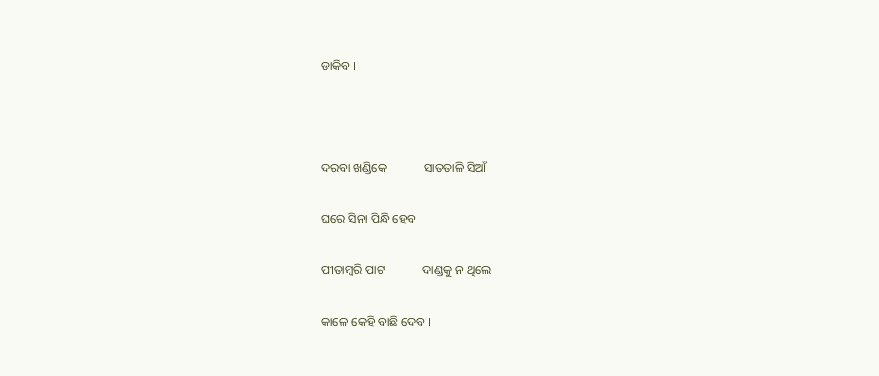ଡାକିବ ।



ଦରବା ଖଣ୍ଡିକେ            ସାତତାଳି ସିଆଁ

ଘରେ ସିନା ପିନ୍ଧି ହେବ

ପୀତାମ୍ବରି ପାଟ            ଦାଣ୍ଡକୁ ନ ଥିଲେ

କାଳେ କେହି ବାଛି ଦେବ ।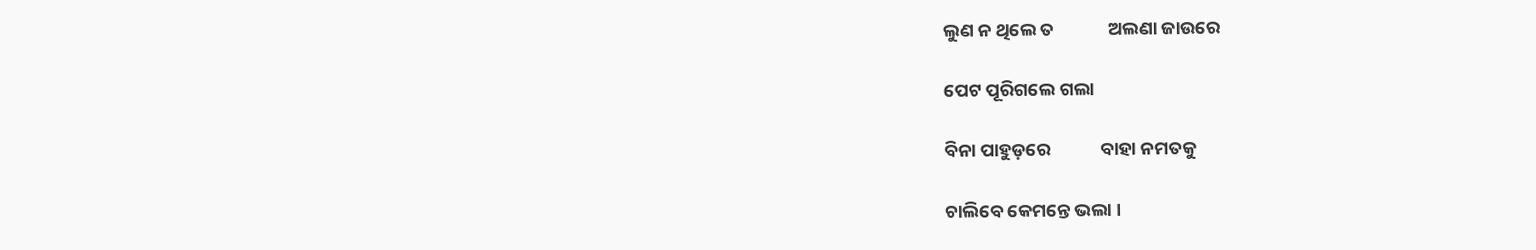ଲୁଣ ନ ଥିଲେ ତ             ଅଲଣା ଜାଉରେ

ପେଟ ପୂରିଗଲେ ଗଲା

ବିନା ପାହୁଡ଼ରେ            ବାହା ନମତକୁ

ଚାଲିବେ କେମନ୍ତେ ଭଲା ।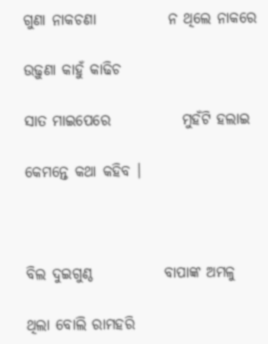ଗୁଣା ନାକଚଣା            ନ ଥିଲେ ନାକରେ

ଉଢ଼ୁଣା କାହୁଁ କାଢିଚ

ସାତ ମାଇପେରେ            ମୁହଁଟି ହଲାଇ

କେମନ୍ତେ କଥା କହିବ ।



ବିଲ ଦୁଇଗୁଣ୍ଠ            ବାପାଙ୍କ ଅମଳୁ

ଥିଲା ବୋଲି ରାମହରି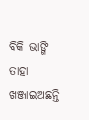ବିକି ଭାଙ୍ଗି ତାହା            ଖଞ୍ଜାଇଅଛନ୍ତି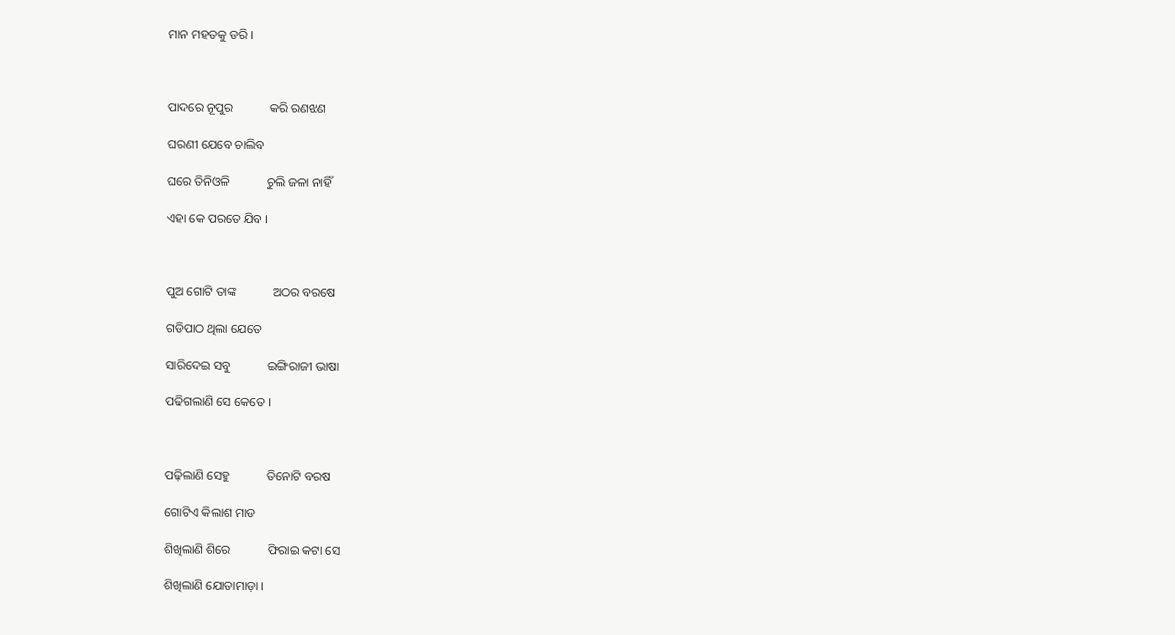ମାନ ମହତକୁ ଡରି ।



ପାଦରେ ନୂପୁର            କରି ରଣଝଣ

ଘରଣୀ ଯେବେ ଚାଲିବ

ଘରେ ତିନିଓଳି            ଚୁଲି ଜଳା ନାହିଁ

ଏହା କେ ପରତେ ଯିବ ।



ପୁଅ ଗୋଟି ତାଙ୍କ            ଅଠର ବରଷେ

ଗଡିପାଠ ଥିଲା ଯେତେ

ସାରିଦେଇ ସବୁ            ଇଙ୍ଗିରାଜୀ ଭାଷା

ପଢିଗଲାଣି ସେ କେତେ ।



ପଢ଼ିଲାଣି ସେହୁ            ତିନୋଟି ବରଷ

ଗୋଟିଏ କିଲାଶ ମାଡ

ଶିଖିଲାଣି ଶିରେ            ଫିରାଇ କଟା ସେ

ଶିଖିଲାଣି ଯୋତାମାଡ଼ା ।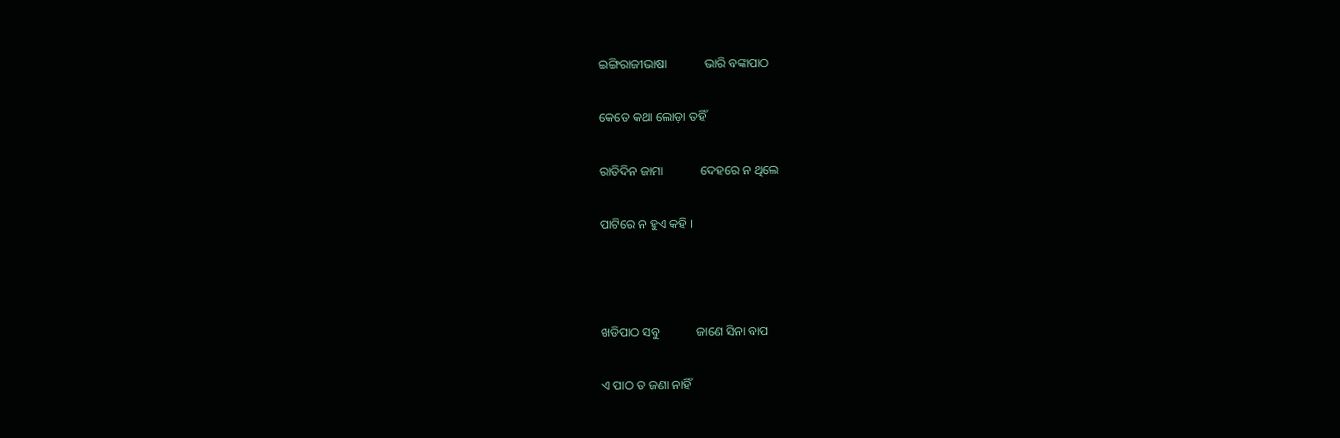ଇଙ୍ଗିରାଜୀଭାଷା            ଭାରି ବଙ୍କାପାଠ

କେତେ କଥା ଲୋଡ଼ା ତହିଁ

ରାତିଦିନ ଜାମା            ଦେହରେ ନ ଥିଲେ

ପାଟିରେ ନ ହୁଏ କହି ।



ଖଡିପାଠ ସବୁ            ଜାଣେ ସିନା ବାପ

ଏ ପାଠ ତ ଜଣା ନାହିଁ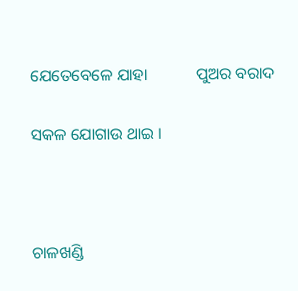ଯେତେବେଳେ ଯାହା            ପୁଅର ବରାଦ

ସକଳ ଯୋଗାଉ ଥାଇ ।



ଚାଳଖଣ୍ଡି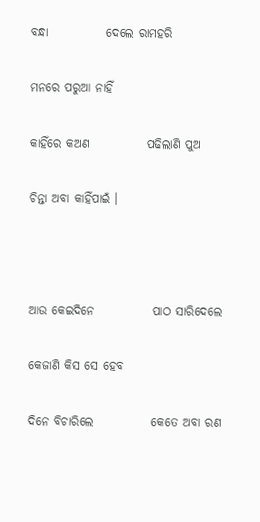ବନ୍ଧା            ଦେଲେ ରାମହରି

ମନରେ ପରୁଆ ନାହିଁ

କାହିଁରେ କଅଣ            ପଢିଲାଣି ପୁଅ

ଚିନ୍ତା ଅବା କାହିଁପାଇଁ ।



ଆଉ କେଇଦିନେ            ପାଠ ସାରିଦେଲେ

କେଜାଣି କିସ ସେ ହେବ

ଦିନେ ବିଚାରିଲେ            କେତେ ଅବା ରଣ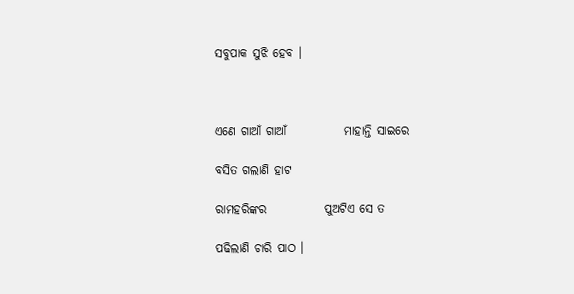ସବୁପାକ ସୁଝି ହେବ ।



ଏଣେ ଗାଆଁ ଗାଆଁ            ମାହାନ୍ତି ସାଇରେ

ବସିତ ଗଲାଣି ହାଟ

ରାମହରିଙ୍କର            ପୁଅଟିଏ ସେ ତ

ପଢିଲାଣି ଚାରି ପାଠ ।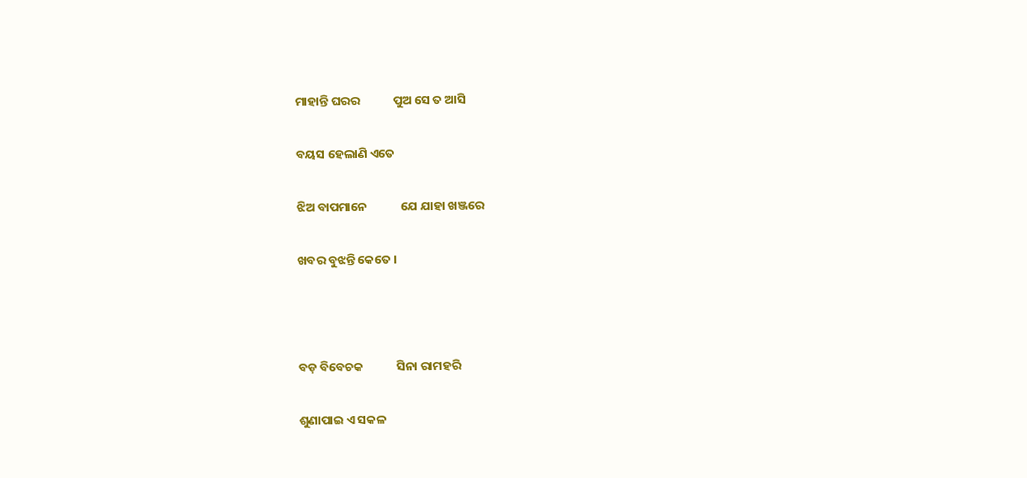ମାହାନ୍ତି ଘରର            ପୁଅ ସେ ତ ଆସି

ବୟସ ହେଲାଣି ଏତେ

ଝିଅ ବାପମାନେ            ଯେ ଯାହା ଖଞ୍ଜରେ

ଖବର ବୁଝନ୍ତି କେତେ ।



ବଡ଼ ବିବେଚକ            ସିନା ରାମହରି

ଶୁଣାପାଇ ଏ ସକଳ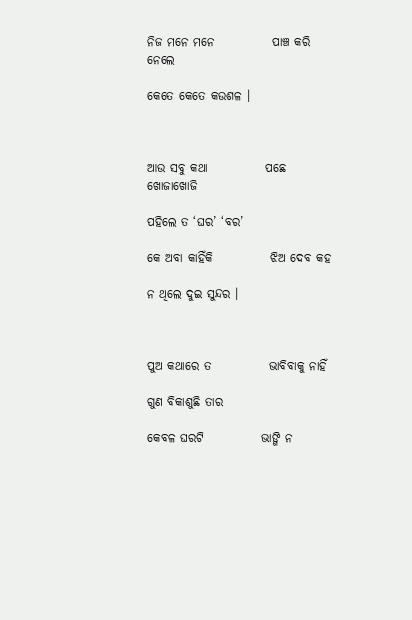ନିଜ ମନେ ମନେ            ପାଞ୍ଚ କରି ନେଲେ

କେତେ କେତେ କଉଶଳ ।



ଆଉ ସବୁ କଥା            ପଛେ ଖୋଜାଖୋଜି

ପହିଲେ ତ ‘ଘର’ ‘ବର’

କେ ଅବା କାହିଁକି            ଝିଅ ଦେବ କହ

ନ ଥିଲେ ଦୁଇ ସୁନ୍ଦର ।



ପୁଅ କଥାରେ ତ            ଭାବିବାକୁ ନାହିଁ

ଗୁଣ ବିକାଶୁଛି ତାର

କେବଳ ଘରଟି            ଭାଙ୍ଗି ନ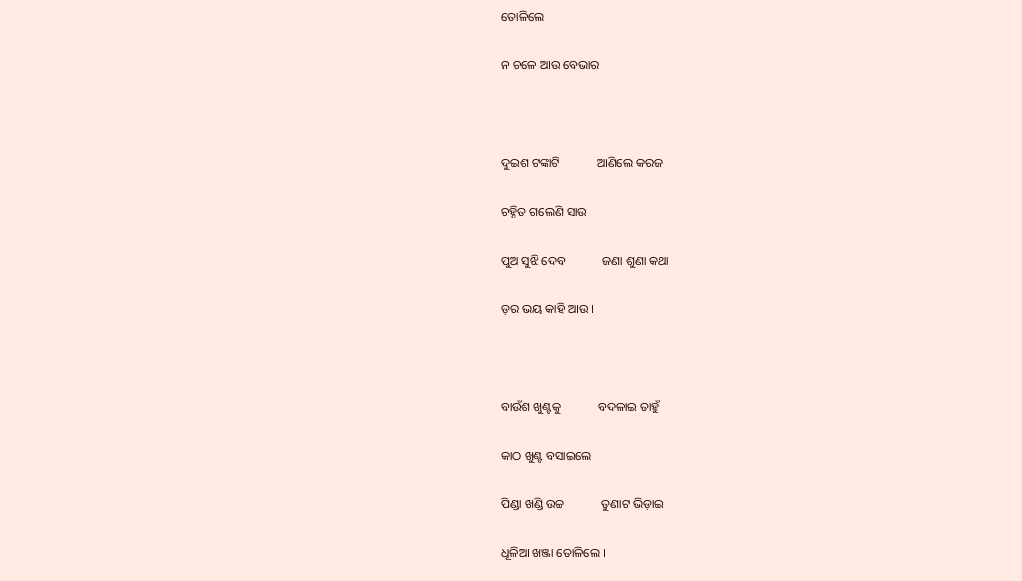ତୋଳିଲେ

ନ ଚଳେ ଆଉ ବେଭାର



ଦୁଇଶ ଟଙ୍କାଟି            ଆଣିଲେ କରଜ

ଚହ୍ନିତ ଗଲେଣି ସାଉ

ପୁଅ ସୁଝି ଦେବ            ଜଣା ଶୁଣା କଥା

ଡ଼ର ଭୟ କାହି ଆଉ ।



ବାଉଁଶ ଖୁଣ୍ଟକୁ            ବଦଳାଇ ତାହୁଁ

କାଠ ଖୁଣ୍ଟ ବସାଇଲେ

ପିଣ୍ଡା ଖଣ୍ଡି ଉଚ୍ଚ            ତୁଣାଟ ଭିଡ଼ାଇ

ଧୂଳିଆ ଖଞ୍ଜା ତୋଳିଲେ ।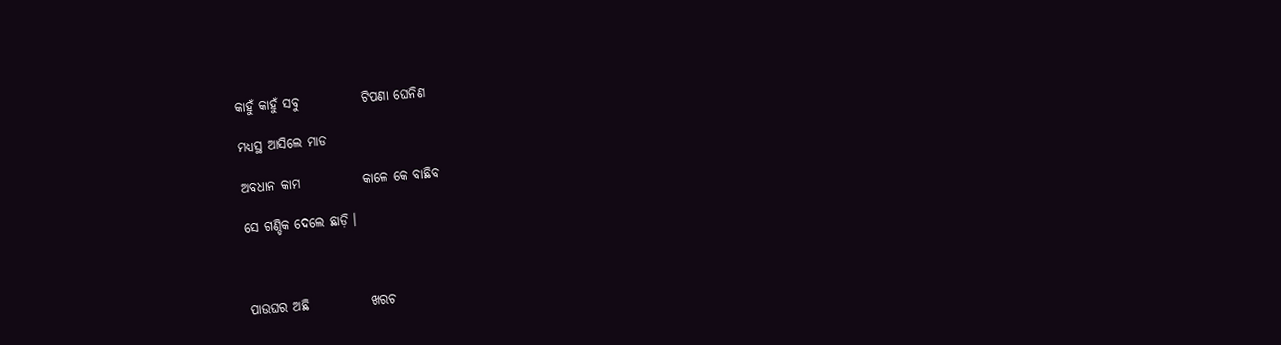କାହୁଁ କାହୁଁ ସବୁ            ଟିପଣା ଘେନିଣ

ମଧ୍ୟସ୍ଥ ଆସିଲେ ମାଡ

ଅବଧାନ କାମ            କାଳେ କେ ବାଛିବ

ସେ ଗଣ୍ଡିକ ଦେଲେ ଛାଡ଼ି ।



ପାଉଘର ଅଛି            ଖରଚ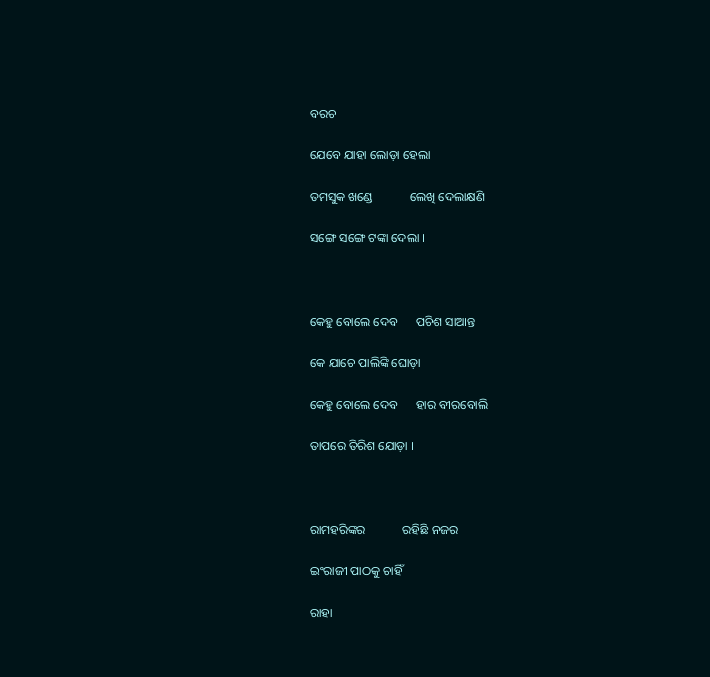ବରଚ

ଯେବେ ଯାହା ଲୋଡ଼ା ହେଲା

ତମସୁକ ଖଣ୍ଡେ            ଲେଖି ଦେଲାକ୍ଷଣି

ସଙ୍ଗେ ସଙ୍ଗେ ଟଙ୍କା ଦେଲା ।



କେହୁ ବୋଲେ ଦେବ      ପଚିଶ ସାଆନ୍ତ

କେ ଯାଚେ ପାଲିଙ୍କି ଘୋଡ଼ା

କେହୁ ବୋଲେ ଦେବ      ହାର ବୀରବୋଲି

ତାପରେ ତିରିଶ ଯୋଡ଼ା ।



ରାମହରିଙ୍କର            ରହିଛି ନଜର

ଇଂରାଜୀ ପାଠକୁ ଚାହିଁ

ରାହା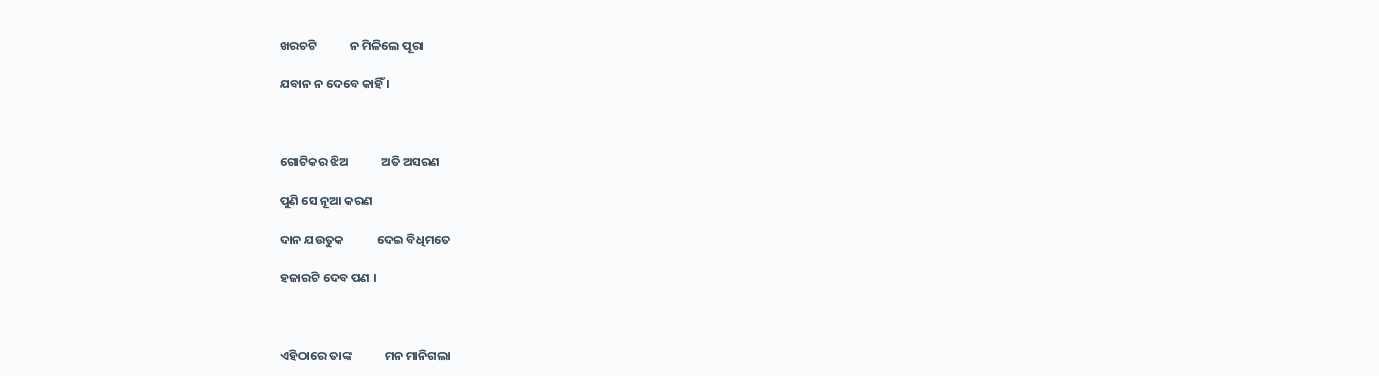ଖରଚଟି            ନ ମିଳିଲେ ପୂରା

ଯବାନ ନ ଦେବେ କାହିଁ ।



ଗୋଟିକର ଝିଅ            ଅତି ଅସରଣ

ପୁଣି ସେ ନୂଆ କରଣ

ଦାନ ଯଉତୁକ            ଦେଇ ବିଧିମତେ

ହଜାରଟି ଦେବ ପଣ ।



ଏହିଠାରେ ତାଙ୍କ            ମନ ମାନିଗଲା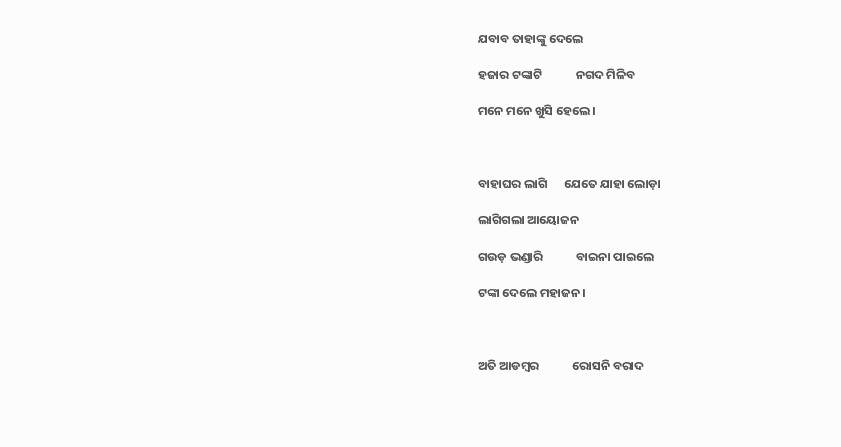ଯବାବ ତାହାଙ୍କୁ ଦେଲେ

ହଜାର ଟଙ୍କାଟି            ନଗଦ ମିଳିବ

ମନେ ମନେ ଖୁସି ହେଲେ ।



ବାହାଘର ଲାଗି      ଯେତେ ଯାହା ଲୋଡ଼ା

ଲାଗିଗଲା ଆୟୋଜନ

ଗଉଡ଼ ଭଣ୍ଡାରି            ବାଇନା ପାଇଲେ

ଟଙ୍କା ଦେଲେ ମହାଜନ ।



ଅତି ଆଡମ୍ବର            ରୋସନି ବରାଦ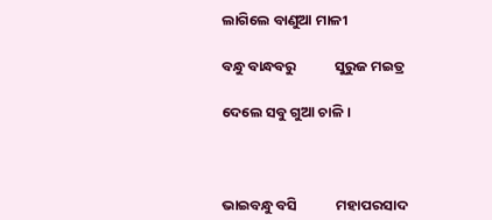ଲାଗିଲେ ବାଣୁଆ ମାଳୀ

ବନ୍ଧୁ ବାନ୍ଧବରୁ            ସୁରୁଜ ମଇତ୍ର

ଦେଲେ ସବୁ ଗୁଆ ଚାଳି ।



ଭାଇବନ୍ଧୁ ବସି            ମହାପରସାଦ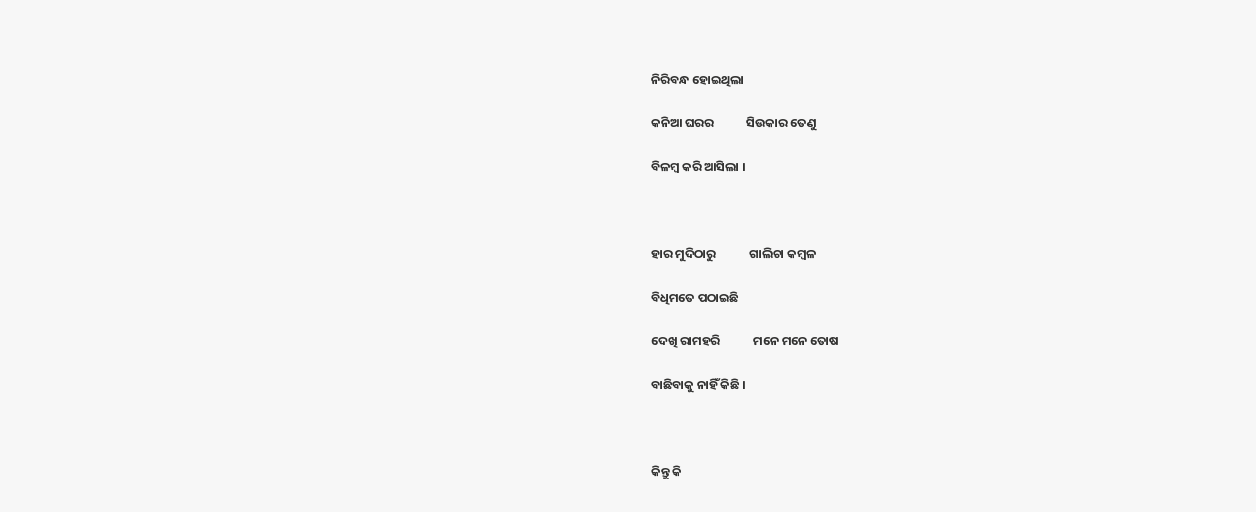ନିରିବନ୍ଧ ହୋଇଥିଲା

କନିଆ ଘରର            ସିଉକାର ତେଣୁ

ବିଳମ୍ବ କରି ଆସିଲା ।



ହାର ମୁଦିଠାରୁ            ଗାଲିଚା କମ୍ବଳ

ବିଧିମତେ ପଠାଇଛି

ଦେଖି ରାମହରି            ମନେ ମନେ ତୋଷ

ବାଛିବାକୁ ନାହିଁ କିଛି ।



କିନ୍ତୁ କି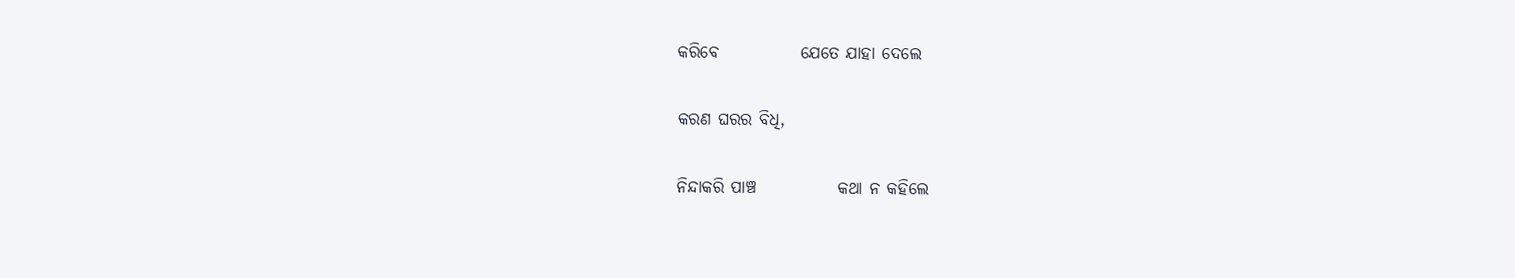କରିବେ            ଯେତେ ଯାହା ଦେଲେ

କରଣ ଘରର ବିଧି,

ନିନ୍ଦାକରି ପାଞ୍ଚ            କଥା ନ କହିଲେ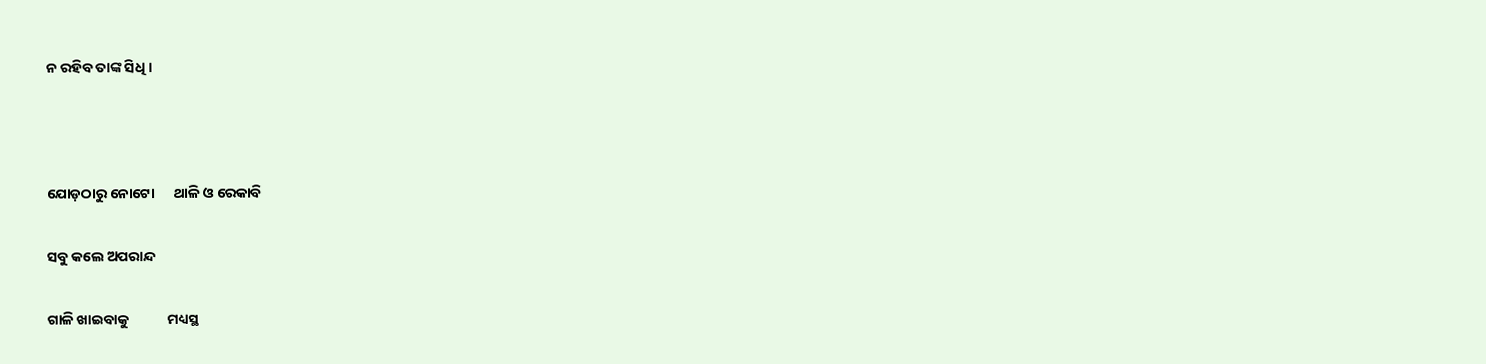ନ ରହିବ ତାଙ୍କ ସିଧି ।



ଯୋଡ଼ଠାରୁ ନୋଟୋ      ଥାଳି ଓ ରେକାବି

ସବୁ କଲେ ଅପରାନ୍ଦ

ଗାଳି ଖାଇବାକୁ            ମଧ୍ୟସ୍ଥ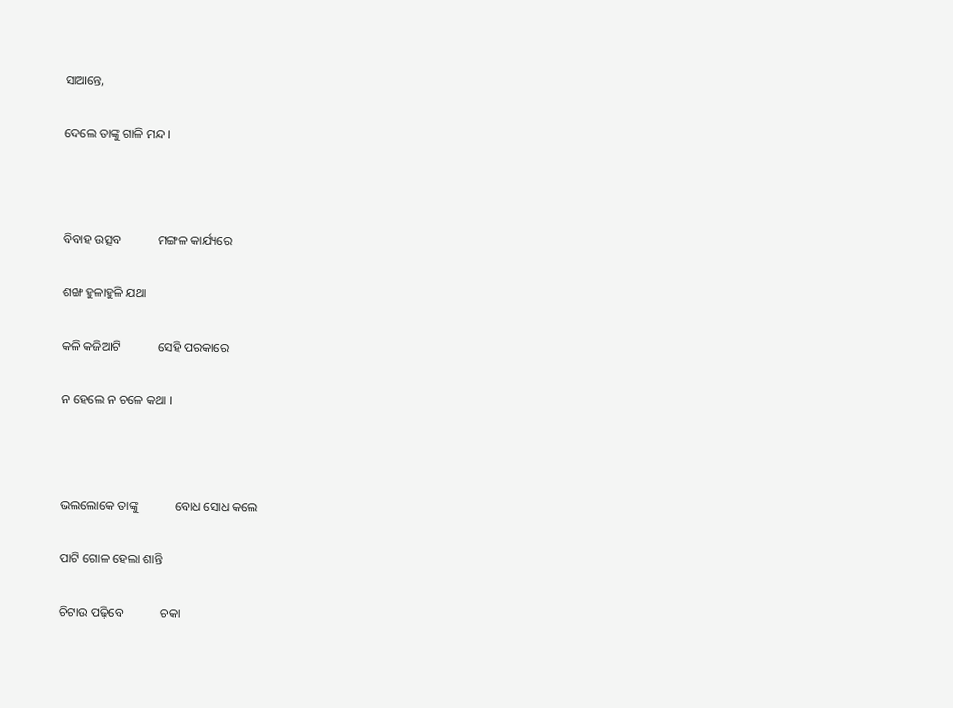ସାଆନ୍ତେ,

ଦେଲେ ତାଙ୍କୁ ଗାଳି ମନ୍ଦ ।



ବିବାହ ଉତ୍ସବ            ମଙ୍ଗଳ କାର୍ଯ୍ୟରେ

ଶଙ୍ଖ ହୁଳାହୁଳି ଯଥା

କଳି କଜିଆଟି            ସେହି ପରକାରେ

ନ ହେଲେ ନ ଚଳେ କଥା ।



ଭଲଲୋକେ ତାଙ୍କୁ            ବୋଧ ସୋଧ କଲେ

ପାଟି ଗୋଳ ହେଲା ଶାନ୍ତି

ଚିଟାଉ ପଢ଼ିବେ            ଚକା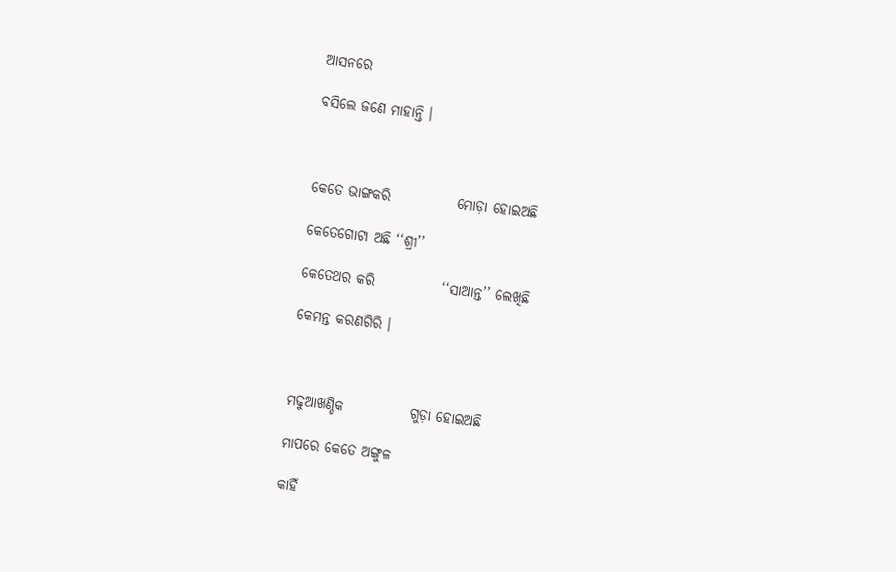ଆସନରେ

ବସିଲେ ଜଣେ ମାହାନ୍ତି ।



କେତେ ଭାଙ୍ଗକରି            ମୋଡ଼ା ହୋଇଅଛି

କେତେଗୋଟା ଅଛି ‘‘ଶ୍ରୀ’’

କେତେଥର କରି            ‘‘ସାଆନ୍ତ’’ ଲେଖିଛି

କେମନ୍ତ କରଣଗିରି ।



ମଢୁଆଖଣ୍ଡିକ            ଗୁଡ଼ା ହୋଇଅଛି

ମାପରେ କେତେ ଅଙ୍ଗୁଳ

କାହିଁ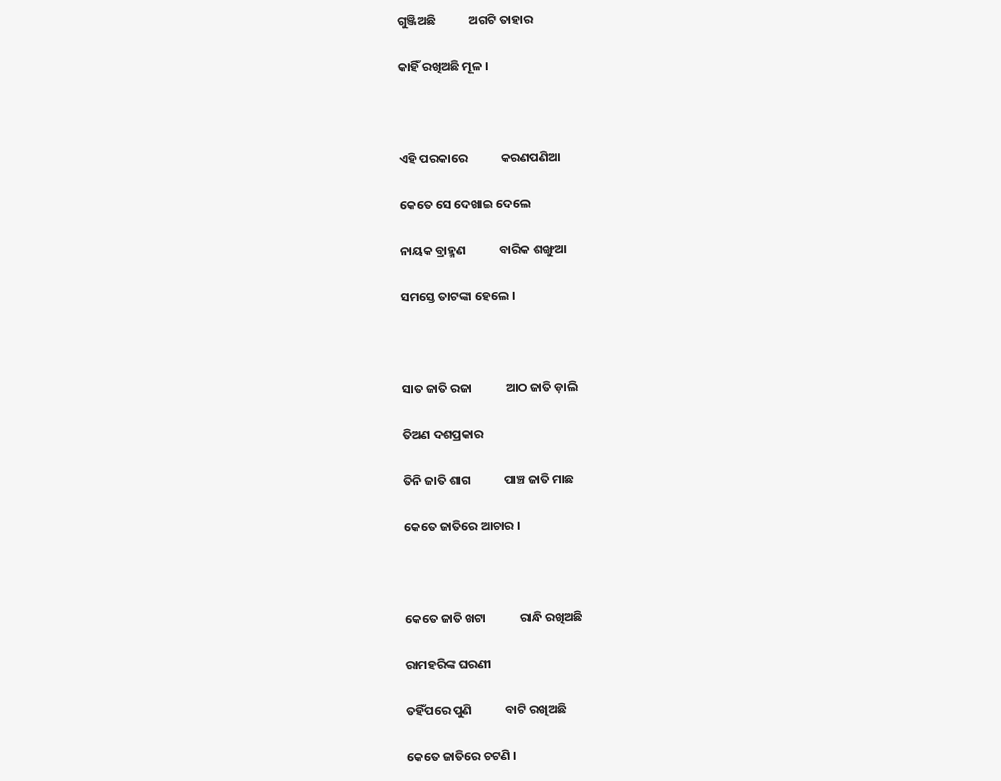ଗୁଞ୍ଜିଅଛି            ଅଗଟି ତାହାର

କାହିଁ ରଖିଅଛି ମୂଳ ।



ଏହି ପରକାରେ            କରଣପଣିଆ

କେତେ ସେ ଦେଖାଇ ଦେଲେ

ନାୟକ ବ୍ରାହ୍ମଣ            ବାରିକ ଶଙ୍ଖୁଆ

ସମସ୍ତେ ତାଟଙ୍କା ହେଲେ ।



ସାତ ଜାତି ରଜା            ଆଠ ଜାତି ଡ଼ାଲି

ତିଅଣ ଦଶପ୍ରକାର

ତିନି ଜାତି ଶାଗ            ପାଞ୍ଚ ଜାତି ମାଛ

କେତେ ଜାତିରେ ଆଚାର ।



କେତେ ଜାତି ଖଟା            ରାନ୍ଧି ରଖିଅଛି

ରାମହରିଙ୍କ ଘରଣୀ

ତହିଁପରେ ପୁଣି            ବାଟି ରଖିଅଛି

କେତେ ଜାତିରେ ଚଟଣି ।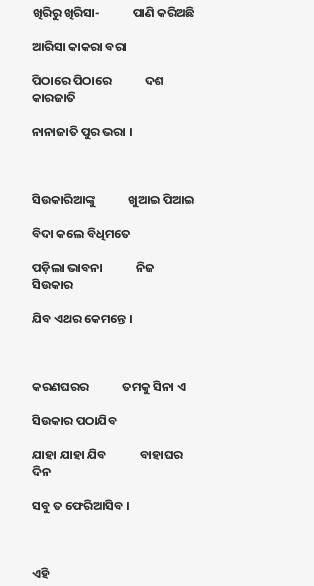ଖିରିରୁ ଖିରିସା-            ପାଣି କରିଅଛି

ଆରିସା କାକରା ବରା

ପିଠାରେ ପିଠାରେ            ଦଶ କାରଜାତି

ନାନାଜାତି ପୁର ଭରା ।



ସିଉକାରିଆଙ୍କୁ            ଖୁଆଇ ପିଆଇ

ବିଦା କଲେ ବିଧିମତେ

ପଡ଼ିଲା ଭାବନା            ନିଜ ସିଉକାର

ଯିବ ଏଥର କେମନ୍ତେ ।



କରଣଘରର            ତମକୁ ସିନା ଏ

ସିଉକାର ପଠାଯିବ

ଯାହା ଯାହା ଯିବ            ବାହାଘର ଦିନ

ସବୁ ତ ଫେରିଆସିବ ।



ଏହି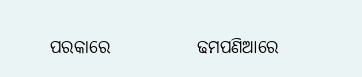ପରକାରେ            ଢମପଣିଆରେ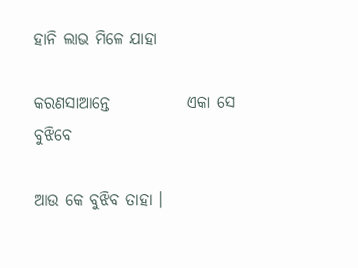ହାନି ଲାଭ ମିଳେ ଯାହା

କରଣସାଆନ୍ତେ            ଏକା ସେ ବୁଝିବେ

ଆଉ କେ ବୁଝିବ ତାହା ।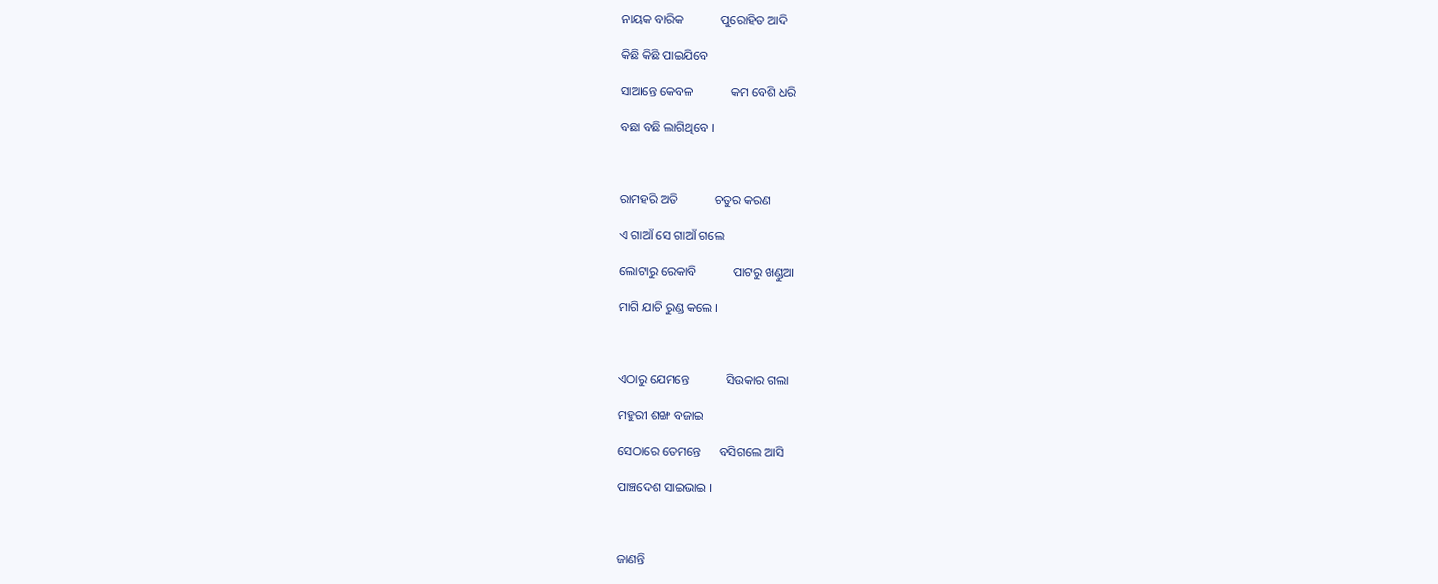ନାୟକ ବାରିକ            ପୁରୋହିତ ଆଦି

କିଛି କିଛି ପାଇଯିବେ

ସାଆନ୍ତେ କେବଳ            କମ ବେଶି ଧରି

ବଛା ବଛି ଲାଗିଥିବେ ।



ରାମହରି ଅତି            ଚତୁର କରଣ

ଏ ଗାଆଁ ସେ ଗାଆଁ ଗଲେ

ଲୋଟାରୁ ରେକାବି            ପାଟରୁ ଖଣ୍ଡୁଆ

ମାଗି ଯାଚି ରୁଣ୍ଡ କଲେ ।



ଏଠାରୁ ଯେମନ୍ତେ            ସିଉକାର ଗଲା

ମହୁରୀ ଶଙ୍ଖ ବଜାଇ

ସେଠାରେ ତେମନ୍ତେ      ବସିଗଲେ ଆସି

ପାଞ୍ଚଦେଶ ସାଇଭାଇ ।



ଜାଣନ୍ତି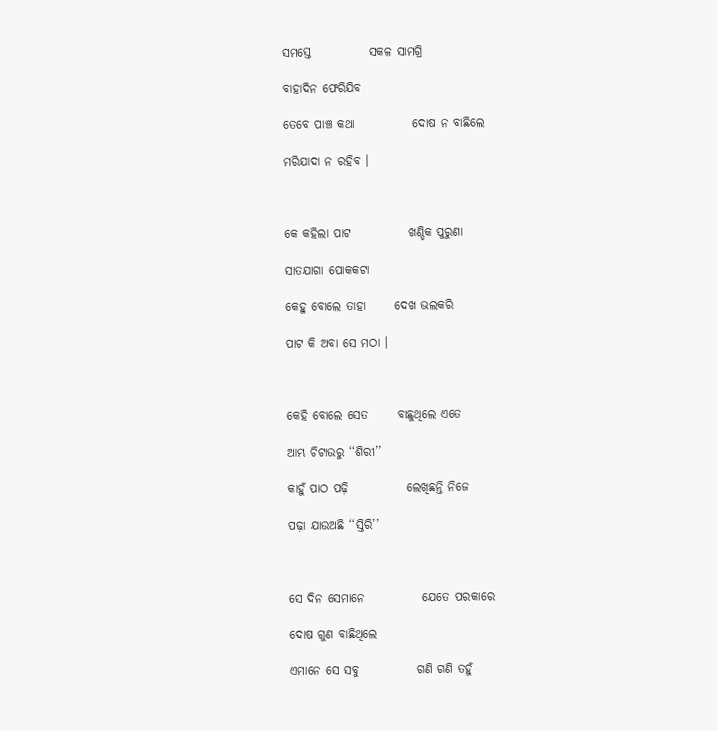ସମସ୍ତେ            ସକଳ ସାମଗ୍ରି

ବାହାଦିନ ଫେରିଯିବ

ତେବେ ପାଞ୍ଚ କଥା            ଦୋଷ ନ ବାଛିଲେ

ମରିଯାଦା ନ ରହିବ ।



କେ କହିଲା ପାଟ            ଖଣ୍ଡିକ ପୁରୁଣା

ସାତଯାଗା ପୋକକଟା

କେହୁ ବୋଲେ ତାହା      ଦେଖ ଭଲକରି

ପାଟ କି ଅବା ସେ ମଠା ।



କେହି ବୋଲେ ସେତ      ବାଛୁଥିଲେ ଏତେ

ଆମ୍ଭ ଚିଟାଉରୁ ‘‘ଶିରୀ’’

କାହୁଁ ପାଠ ପଢ଼ି            ଲେଖିଛନ୍ତି ନିଜେ

ପଢ଼ା ଯାଉଅଛି ‘‘ସ୍ତିରି’’



ସେ ଦିନ ସେମାନେ            ଯେତେ ପରକାରେ

ଦୋଷ ଗୁଣ ବାଛିଥିଲେ

ଏମାନେ ସେ ସବୁ            ଗଣି ଗଣି ତହୁଁ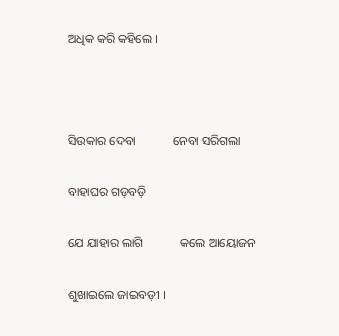ଅଧିକ କରି କହିଲେ ।



ସିଉକାର ଦେବା            ନେବା ସରିଗଲା

ବାହାଘର ଗଡ଼ବଡ଼ି

ଯେ ଯାହାର ଲାଗି            କଲେ ଆୟୋଜନ

ଶୁଖାଇଲେ ଜାଇବଡ଼ୀ ।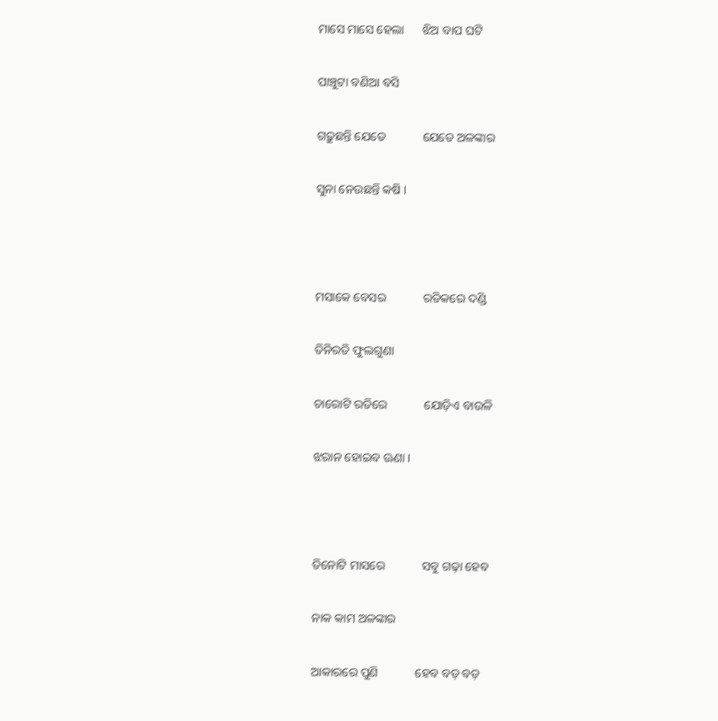ମାସେ ମାସେ ହେଲା      ଝିଅ ବାପ ଘଟି

ପାଞ୍ଚୁଟା ବଣିଆ ବସି

ଗଢ଼ୁଛନ୍ତି ଯେତେ            ଯେତେ ଅଳଙ୍କାର

ସୁନା ନେଉଛନ୍ତି କଷି ।



ମସାକେ ବେସର            ରତିକରେ ଦଣ୍ଡି

ତିନିରତି ଫୁଲଗୁଣା

ଚାରୋଟି ରତିରେ            ଯୋଡ଼ିଏ ବାଉଳି

ଝରାନ ହୋଇବ ଊଣା ।



ତିନୋଟି ମାସରେ            ସବୁ ଗଢ଼ା ହେବ

ନାକ କାମ ଅଳଙ୍କାର

ଆକାରରେ ପୁଣି            ହେବ ବଡ଼ ବଡ଼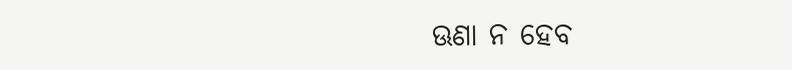ଊଣା ନ ହେବ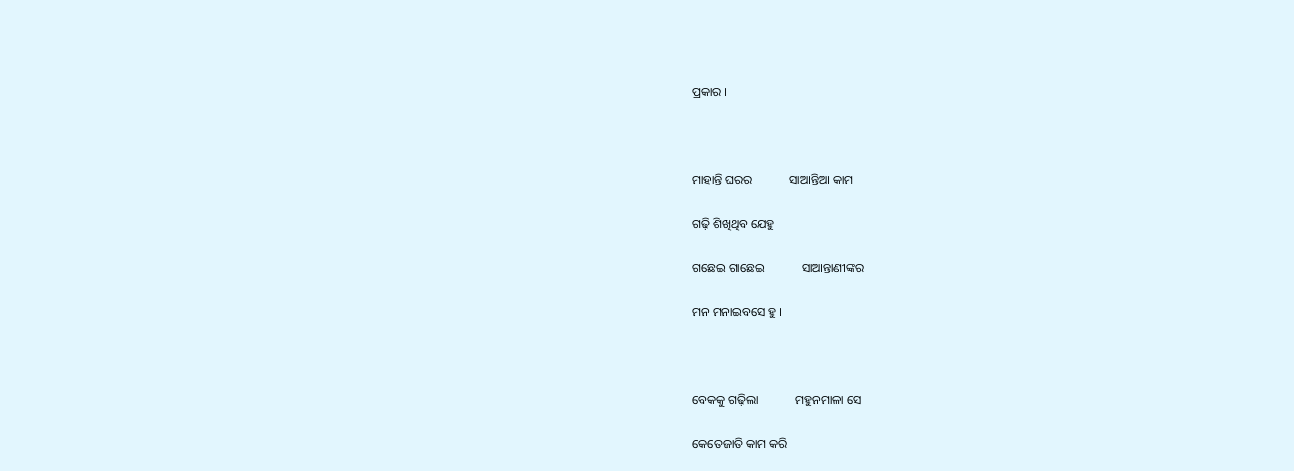ପ୍ରକାର ।



ମାହାନ୍ତି ଘରର            ସାଆନ୍ତିଆ କାମ

ଗଢ଼ି ଶିଖିଥିବ ଯେହୁ

ଗଛେଇ ଗାଛେଇ            ସାଆନ୍ତାଣୀଙ୍କର

ମନ ମନାଇବସେ ହୁ ।



ବେକକୁ ଗଢ଼ିଲା            ମହୁନମାଳା ସେ

କେତେଜାତି କାମ କରି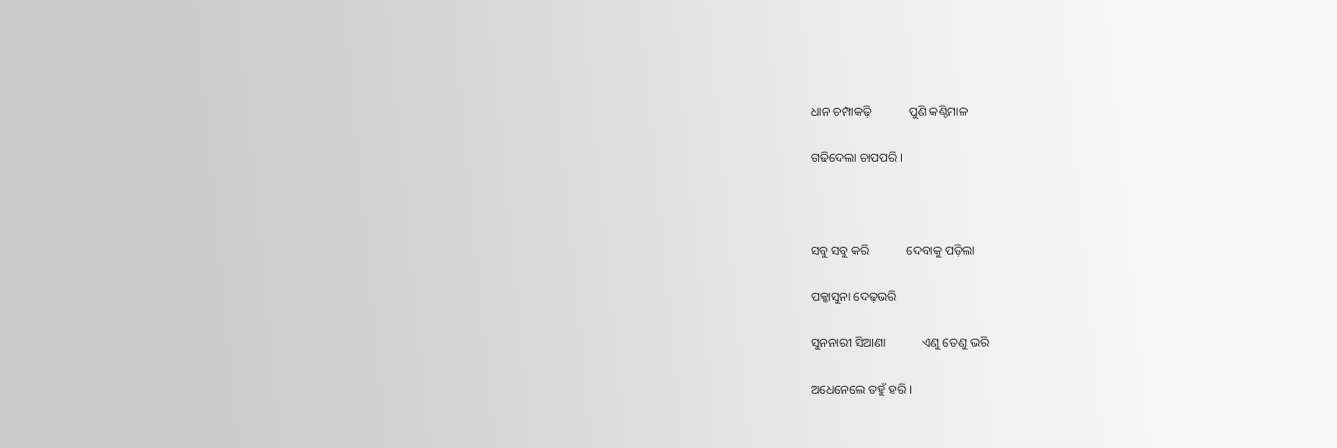ଧାନ ଚମ୍ପାକଢ଼ି            ପୁଣି କଣ୍ଠିମାଳ

ଗଢିଦେଲା ଚାପପରି ।



ସବୁ ସବୁ କରି            ଦେବାକୁ ପଡ଼ିଲା

ପକ୍କାସୁନା ଦେଢ଼ଭରି

ସୁନନାରୀ ସିଆଣା            ଏଣୁ ତେଣୁ ଭରି

ଅଧେନେଲେ ତହୁଁ ହରି ।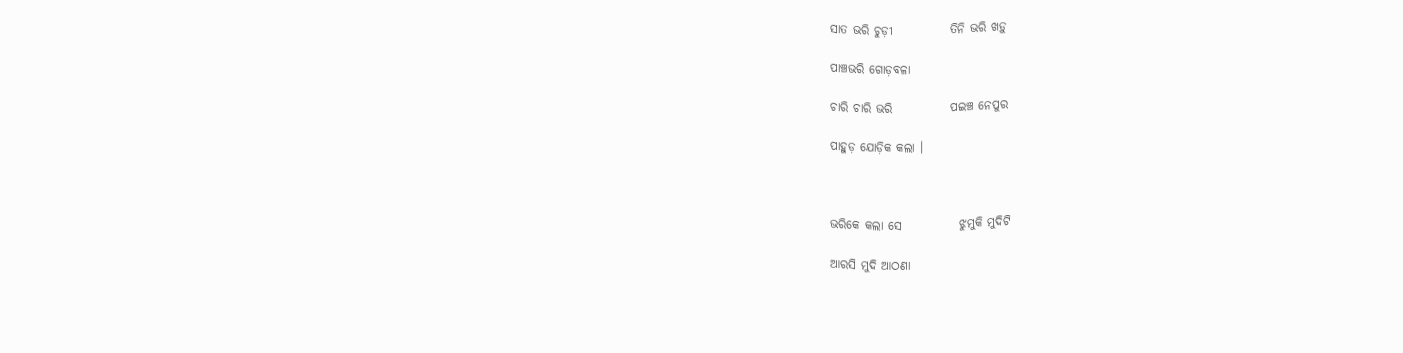ସାତ ଭରି ଚୁଡ଼ୀ            ତିନି ଭରି ଖଡ଼ୁ

ପାଞ୍ଚଭରି ଗୋଡ଼ବଳା

ଚାରି ଚାରି ଭରି            ପଇଞ୍ଚ ନେପୁର

ପାହୁଡ଼ ଯୋଡ଼ିକ କଲା ।



ଭରିକେ କଲା ସେ            ଝୁମୁକି ମୁଦିଟି

ଆରସି ମୁଦି ଆଠଣା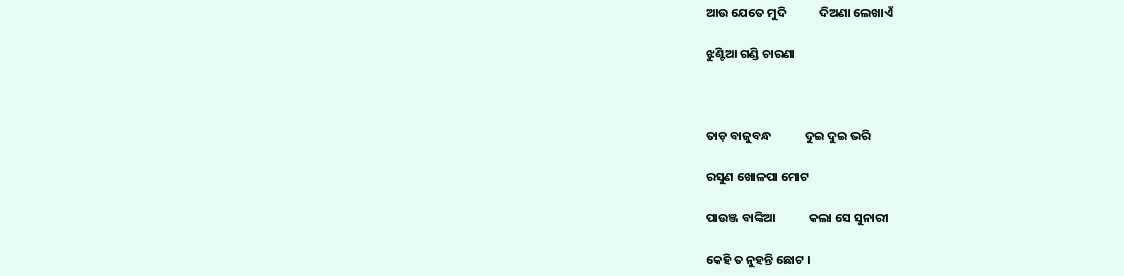ଆଉ ଯେତେ ମୁଦି            ଦିଅଣା ଲେଖାଏଁ

ଝୁଣ୍ଟିଆ ଗଣ୍ଡି ଚାରଣା



ତାଡ଼ ବାଜୁବନ୍ଧ            ଦୁଇ ଦୁଇ ଭରି

ରସୁଣ ଖୋଳପା ମୋଟ

ପାଉଞ୍ଜ ବାଙ୍କିଆ            କଲା ସେ ସୁନାରୀ

କେହି ତ ନୁହନ୍ତି ଛୋଟ ।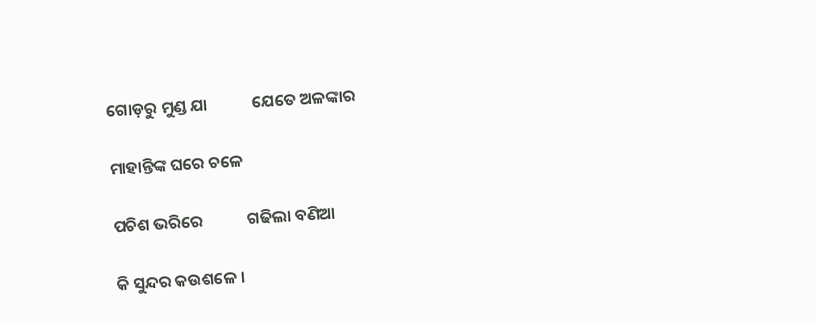ଗୋଡ଼ରୁ ମୁଣ୍ଡ ଯା            ଯେତେ ଅଳଙ୍କାର

ମାହାନ୍ତିଙ୍କ ଘରେ ଚଳେ

ପଚିଶ ଭରିରେ            ଗଢିଲା ବଣିଆ

କି ସୁନ୍ଦର କଉଶଳେ ।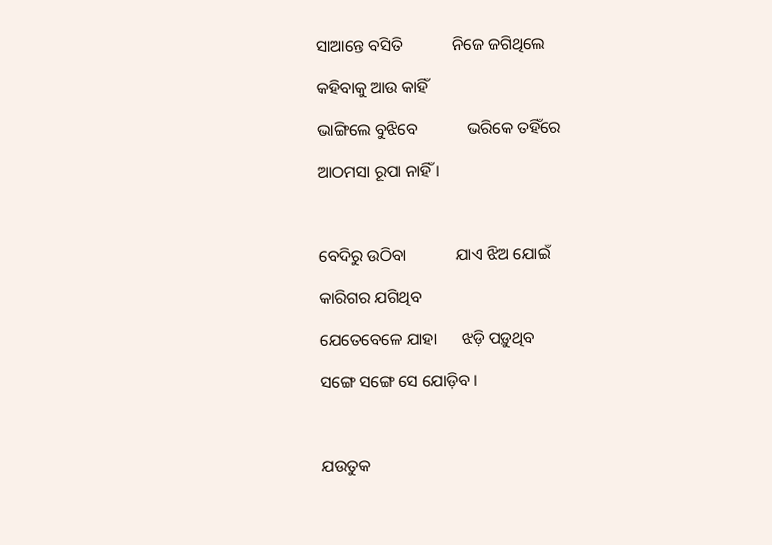ସାଆନ୍ତେ ବସିତି            ନିଜେ ଜଗିଥିଲେ

କହିବାକୁ ଆଉ କାହିଁ

ଭାଙ୍ଗିଲେ ବୁଝିବେ            ଭରିକେ ତହିଁରେ

ଆଠମସା ରୂପା ନାହିଁ ।



ବେଦିରୁ ଉଠିବା            ଯାଏ ଝିଅ ଯୋଇଁ

କାରିଗର ଯଗିଥିବ

ଯେତେବେଳେ ଯାହା      ଝଡ଼ି ପଡ଼ୁଥିବ

ସଙ୍ଗେ ସଙ୍ଗେ ସେ ଯୋଡ଼ିବ ।



ଯଉତୁକ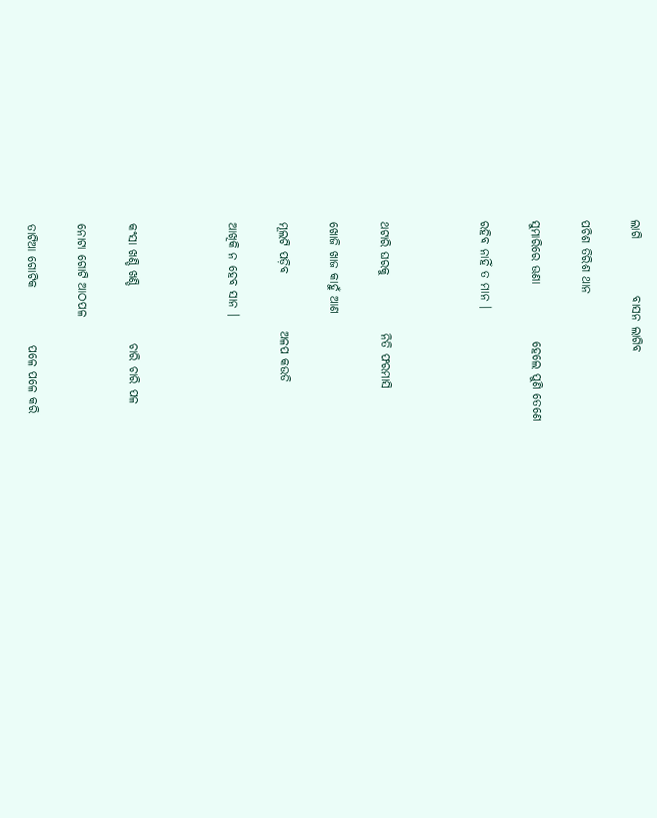ଲାଗି            ବାସନ ଲାଗିବ

ପଚିଶ ତିରିଶ ଥାନ

ସୁମାରିରେ ଊଣା            ହେଲେ ପୁଣି ତେଣେ

ରହିବ ନାହିଁ ତ ମାନ ।



ଥଟାରି ଘରକୁ            ନିତି ଫରମାସି

ଖୋଜି ଖାଜ କାହୁଁ ଆଣ

ମୂଲଟି ପଡ଼ିବ            ଅଳପ କଉଡି

ଆଖିକି ନ ହେବ ସାନ ।



କଂସା ଖଣ୍ଡି ଖଣ୍ଡି            ଚାରି ଚାରି ପଳ

ନୋଟା ଗୋଟି ଆଠପଳ

ତାଟିଆ ଗୋଟିକ            ପଳେ ପଳେ କରି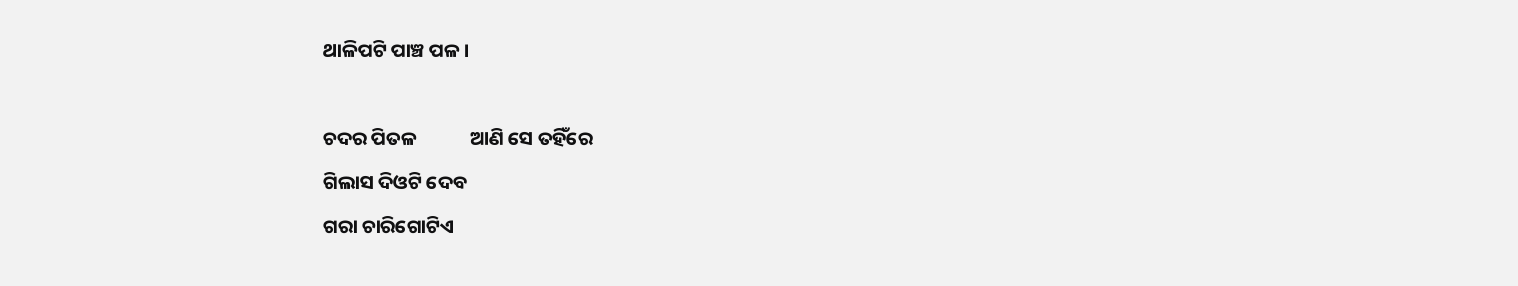ଥାଳିପଟି ପାଞ୍ଚ ପଳ ।



ଚଦର ପିତଳ            ଆଣି ସେ ତହିଁରେ

ଗିଲାସ ଦିଓଟି ଦେବ

ଗରା ଚାରିଗୋଟିଏ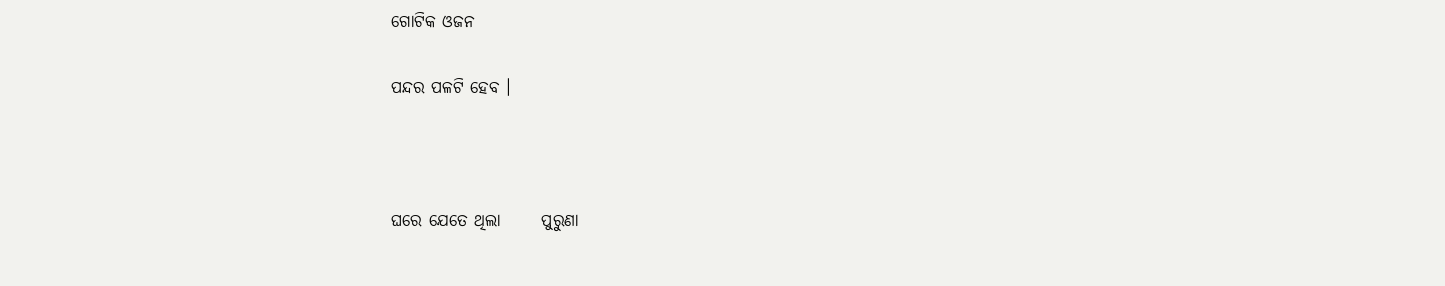ଗୋଟିକ ଓଜନ

ପନ୍ଦର ପଳଟି ହେବ ।



ଘରେ ଯେତେ ଥିଲା      ପୁରୁଣା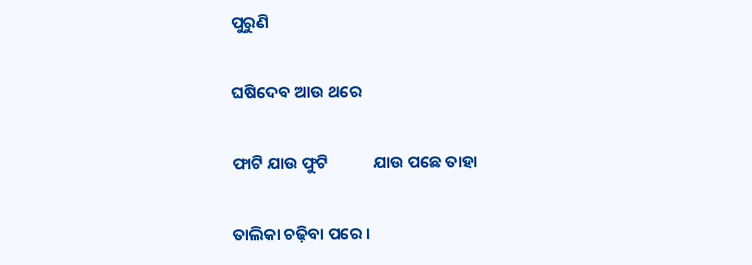ପୁରୁଣି

ଘଷିଦେବ ଆଉ ଥରେ

ଫାଟି ଯାଉ ଫୁଟି            ଯାଉ ପଛେ ତାହା

ତାଲିକା ଚଢ଼ିବା ପରେ ।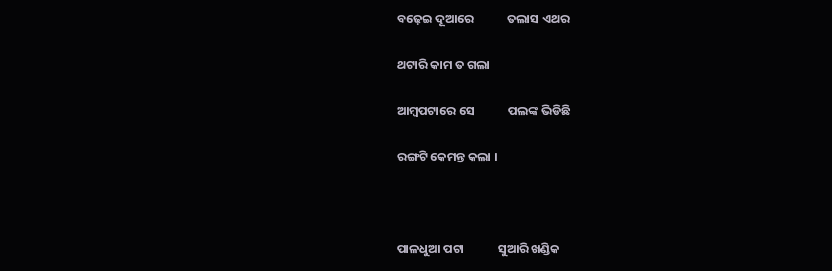ବଢ଼େଇ ଦୂଆରେ            ତଲାସ ଏଥର

ଥଟାରି କାମ ତ ଗଲା

ଆମ୍ବପଟାରେ ସେ            ପଲଙ୍କ ଭିଡିଛି

ରଙ୍ଗଟି କେମନ୍ତ କଲା ।



ପାଳଧୁଆ ପଟା            ସୁଆରି ଖଣ୍ଡିକ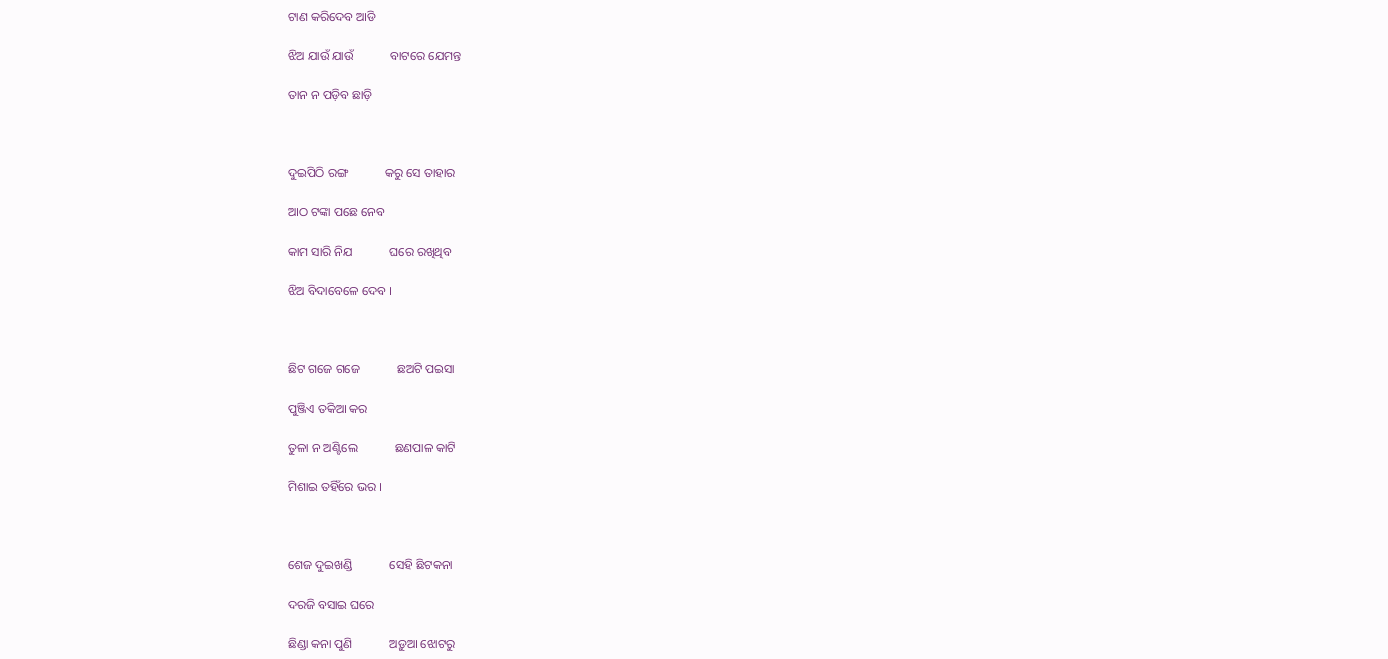ଟାଣ କରିଦେବ ଆଡି

ଝିଅ ଯାଉଁ ଯାଉଁ            ବାଟରେ ଯେମନ୍ତ

ତାନ ନ ପଡ଼ିବ ଛାଡ଼ି



ଦୁଇପିଠି ରଙ୍ଗ            କରୁ ସେ ତାହାର

ଆଠ ଟଙ୍କା ପଛେ ନେବ

କାମ ସାରି ନିଯ            ଘରେ ରଖିଥିବ

ଝିଅ ବିଦାବେଳେ ଦେବ ।



ଛିଟ ଗଜେ ଗଜେ            ଛଅଟି ପଇସା

ପୁଞ୍ଜିଏ ତକିଆ କର

ତୁଳା ନ ଅଣ୍ଟିଲେ            ଛଣପାଳ କାଟି

ମିଶାଇ ତହିଁରେ ଭର ।



ଶେଜ ଦୁଇଖଣ୍ଡି            ସେହି ଛିଟକନା

ଦରଜି ବସାଇ ଘରେ

ଛିଣ୍ଡା କନା ପୁଣି            ଅଡ଼ୁଆ ଝୋଟରୁ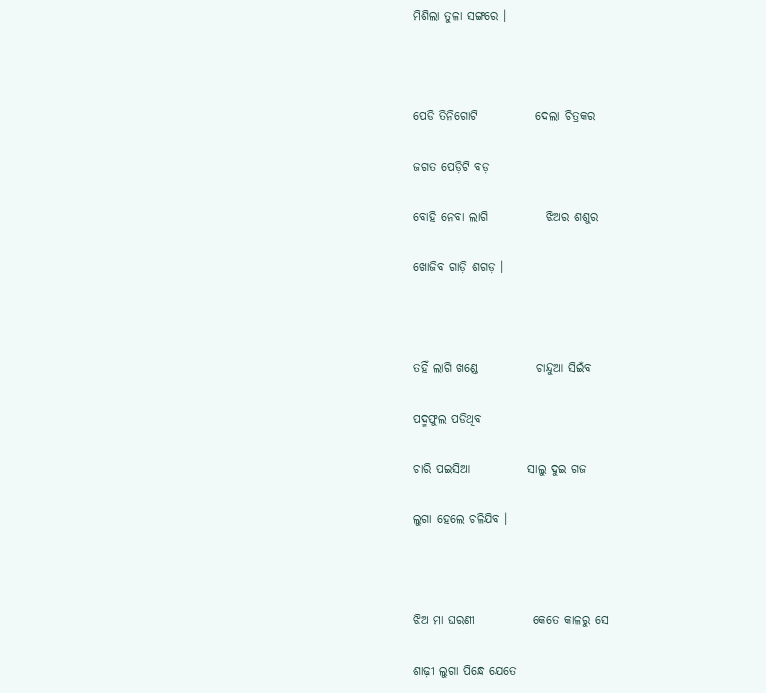ମିଶିଲା ତୁଳା ସଙ୍ଗରେ ।



ପେଡି ତିନିଗୋଟି            ଦେଲା ଚିତ୍ରକର

ଜଗତ ପେଡ଼ିଟି ବଡ଼

ବୋହି ନେବା ଲାଗି            ଝିଅର ଶଶୁର

ଖୋଜିବ ଗାଡ଼ି ଶଗଡ଼ ।



ତହିଁ ଲାଗି ଖଣ୍ଡେ            ଚାନ୍ଦୁଆ ସିଇଁବ

ପଦ୍ମଫୁଲ ପଡିଥିବ

ଚାରି ପଇସିଆ            ସାଲୁ ଦୁଇ ଗଜ

ଲୁଗା ହେଲେ ଚଳିଯିବ ।



ଝିଅ ମା ଘରଣୀ            କେତେ କାଳରୁ ସେ

ଶାଢ଼ୀ ଲୁଗା ପିନ୍ଧେ ଯେତେ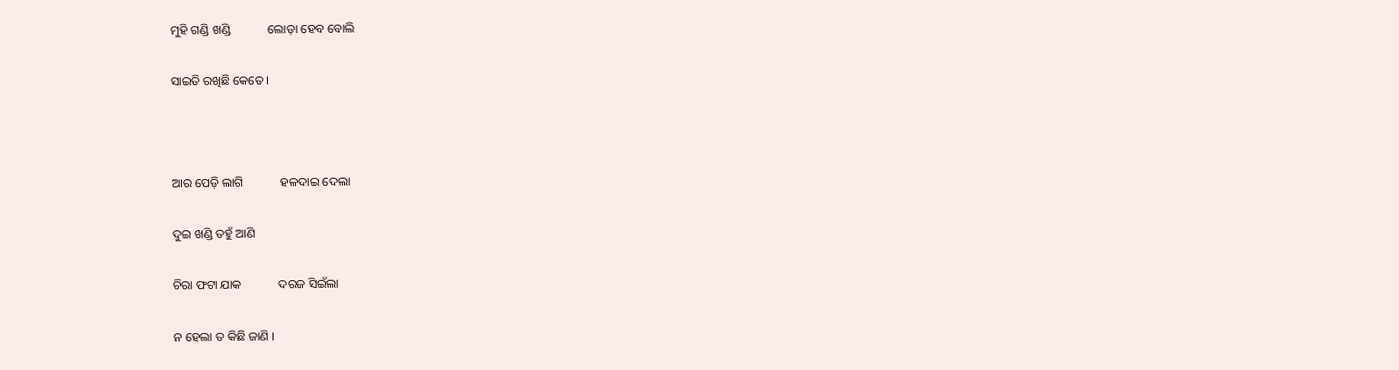ମୁହି ଗଣ୍ଡି ଖଣ୍ଡି            ଲୋଡ଼ା ହେବ ବୋଲି

ସାଇତି ରଖିଛି କେତେ ।



ଆର ପେଡ଼ି ଲାଗି            ହଳଦାଇ ଦେଲା

ଦୁଇ ଖଣ୍ଡି ତହୁଁ ଆଣି

ଚିରା ଫଟା ଯାକ            ଦରଜ ସିଇଁଲା

ନ ହେଲା ତ କିଛି ଜାଣି ।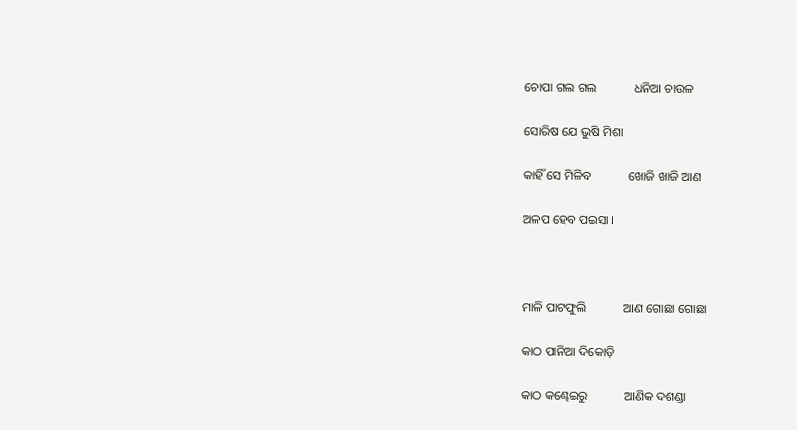ଚୋପା ଗଲ ଗଲ            ଧନିଆ ଚାଉଳ

ସୋରିଷ ଯେ ଭୁଷି ମିଶା

କାହିଁ ସେ ମିଳିବ            ଖୋଜି ଖାଜି ଆଣ

ଅଳପ ହେବ ପଇସା ।



ମାଳି ପାଟଫୁଲି            ଆଣ ଗୋଛା ଗୋଛା

କାଠ ପାନିଆ ଦିକୋଡ଼ି

କାଠ କଣ୍ଢେଇରୁ            ଆଣିକ ଦଶଣ୍ଡା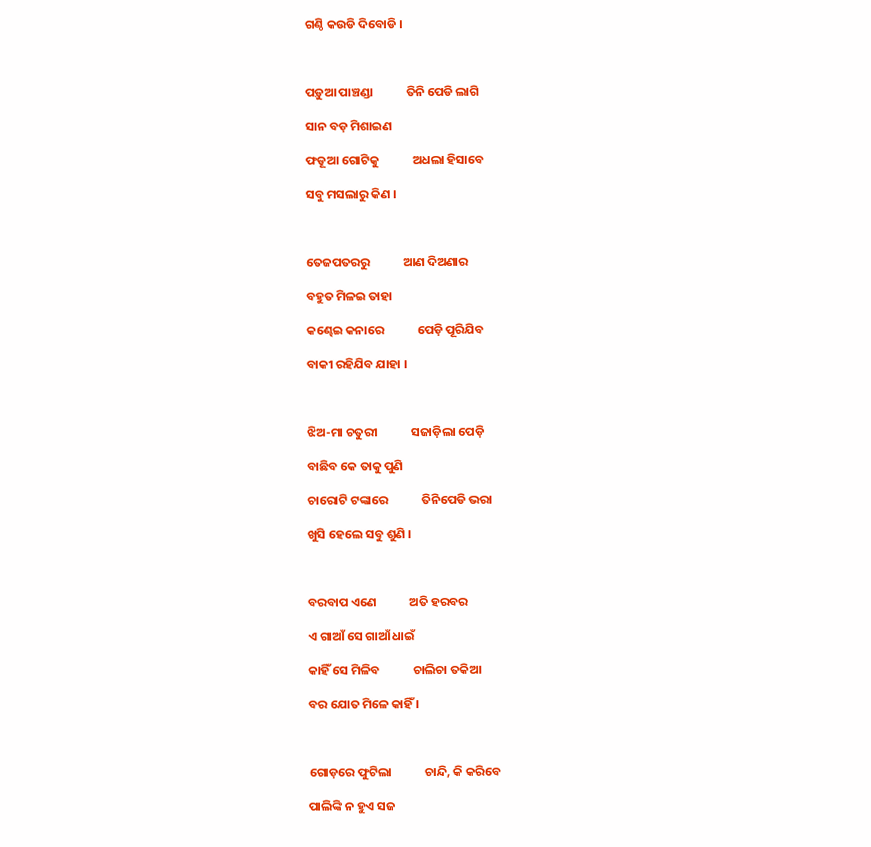ଗଣ୍ଠି କଉଡି ଦିବୋଡି ।



ପଡ଼ୁଆ ପାଞ୍ଚଣ୍ଡା            ତିନି ପେଡି ଲାଗି

ସାନ ବଡ଼ ମିଶାଇଣ

ଫଡୂଆ ଗୋଟିକୁ            ଅଧଲା ହିସାବେ

ସବୁ ମସଲାରୁ କିଣ ।



ତେଜପତରରୁ            ଆଣ ଦିଅଣାର

ବହୁତ ମିଳଇ ତାହା

କଣ୍ଢେଇ କନାରେ            ପେଡ଼ି ପୂରିଯିବ

ବାକୀ ରହିଯିବ ଯାହା ।



ଝିଅ-ମା ଚତୁରୀ            ସଜାଡ଼ିଲା ପେଡ଼ି

ବାଛିବ କେ ତାକୁ ପୁଣି

ଚାରୋଟି ଟଙ୍କାରେ            ତିନିପେଡି ଭରା

ଖୁସି ହେଲେ ସବୁ ଶୁଣି ।



ବରବାପ ଏଣେ            ଅତି ହରବର

ଏ ଗାଆଁ ସେ ଗାଆଁ ଧାଇଁ

କାହିଁ ସେ ମିଳିବ            ଚାଲିଚା ତକିଆ

ବର ଯୋତ ମିଳେ କାହିଁ ।



ଗୋଡ଼ରେ ଫୁଟିଲା            ଚାନ୍ଦି, କି କରିବେ

ପାଲିଙ୍କି ନ ହୁଏ ସଜ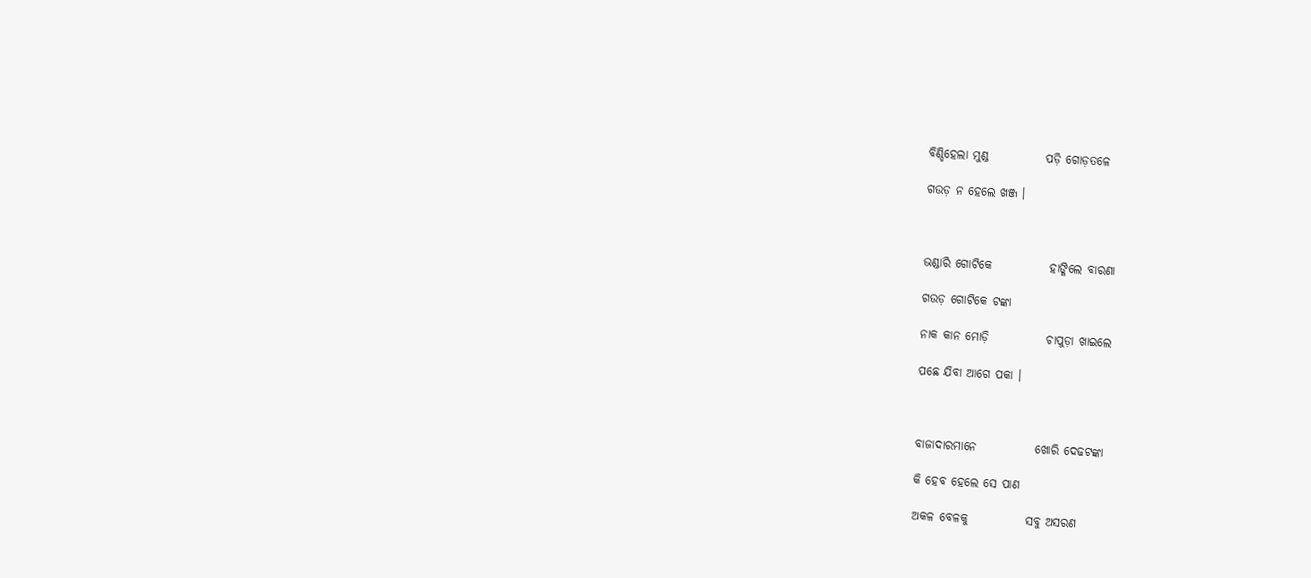ବିଣ୍ଡିହେଲା ମୁଣ୍ଡ            ପଡ଼ି ଗୋଡ଼ତଳେ

ଗଉଡ଼ ନ ହେଲେ ଖଞ୍ଜ ।



ଭଣ୍ଡାରି ଗୋଟିକେ            ହାଙ୍କିଲେ ବାରଣା

ଗଉଡ଼ ଗୋଟିକେ ଟଙ୍କା

ନାକ କାନ ମୋଡ଼ି            ଚାପୁଡ଼ା ଖାଇଲେ

ପଛେ ଯିବା ଆଗେ ପକା ।



ବାଜାଦାରମାନେ            ଖୋରି ଦେଢଟଙ୍କା

କି ହେବ ହେଲେ ସେ ପାଣ

ଅକଳ ବେଳକୁ            ସବୁ ଅସରଣ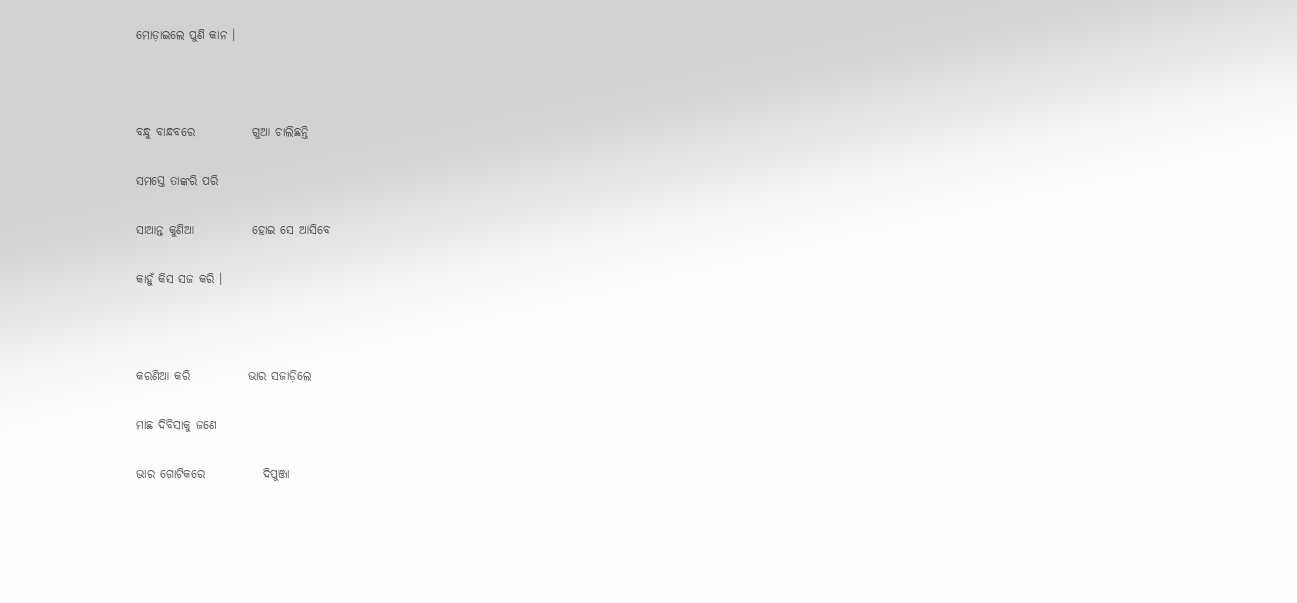ମୋଡ଼ାଇଲେ ପୁଣି କାନ ।



ବନ୍ଧୁ ବାନ୍ଧବରେ            ଗୁଆ ଚାଲିଛନ୍ତି

ସମସ୍ତେ ତାଙ୍କରି ପରି

ସାଆନ୍ତ କୁଣିଆ            ହୋଇ ସେ ଆସିବେ

କାହୁଁ କିସ ସଜ କରି ।



କରଣିଆ କରି            ଭାର ସଜାଡ଼ିଲେ

ମାଛ ଦିବିସାକୁ ଜଣେ

ଭାର ଗୋଟିକରେ            ଦିପୁଞ୍ଜା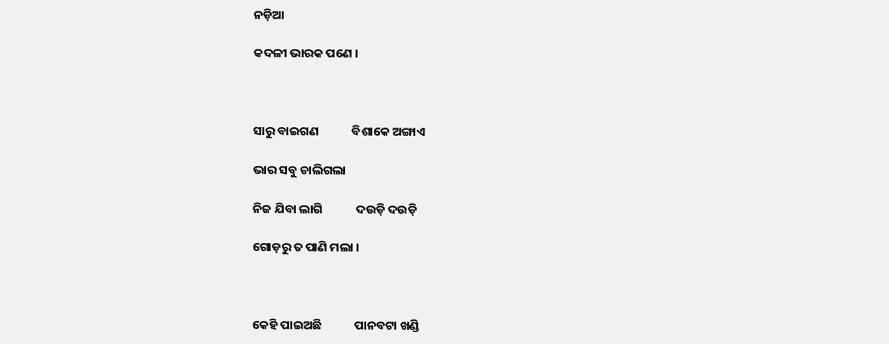ନଡ଼ିଆ

କଦଳୀ ଭାରକ ପଣେ ।



ସାରୁ ବାଇଗଣ            ବିଶାକେ ଅଙ୍ଗାଏ

ଭାର ସବୁ ଚାଲିଗଲା

ନିଜ ଯିବା ଲାଗି            ଦଉଡ଼ି ଦଉଡ଼ି

ଗୋଡ଼ରୁ ତ ପାଣି ମଲା ।



କେହି ପାଇଅଛି            ପାନବଟା ଖଣ୍ଡି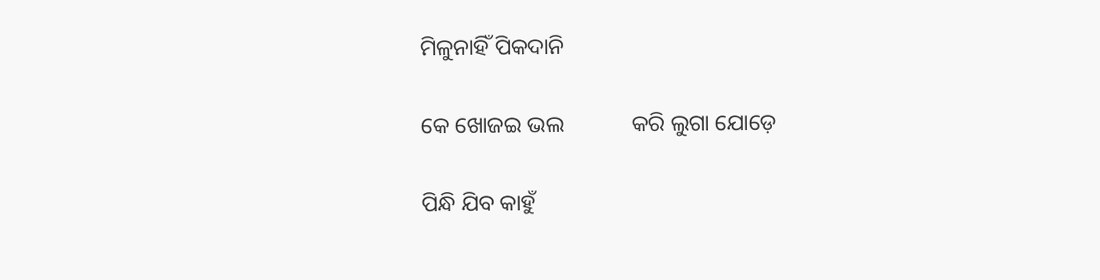ମିଳୁନାହିଁ ପିକଦାନି

କେ ଖୋଜଇ ଭଲ            କରି ଲୁଗା ଯୋଡ଼େ

ପିନ୍ଧି ଯିବ କାହୁଁ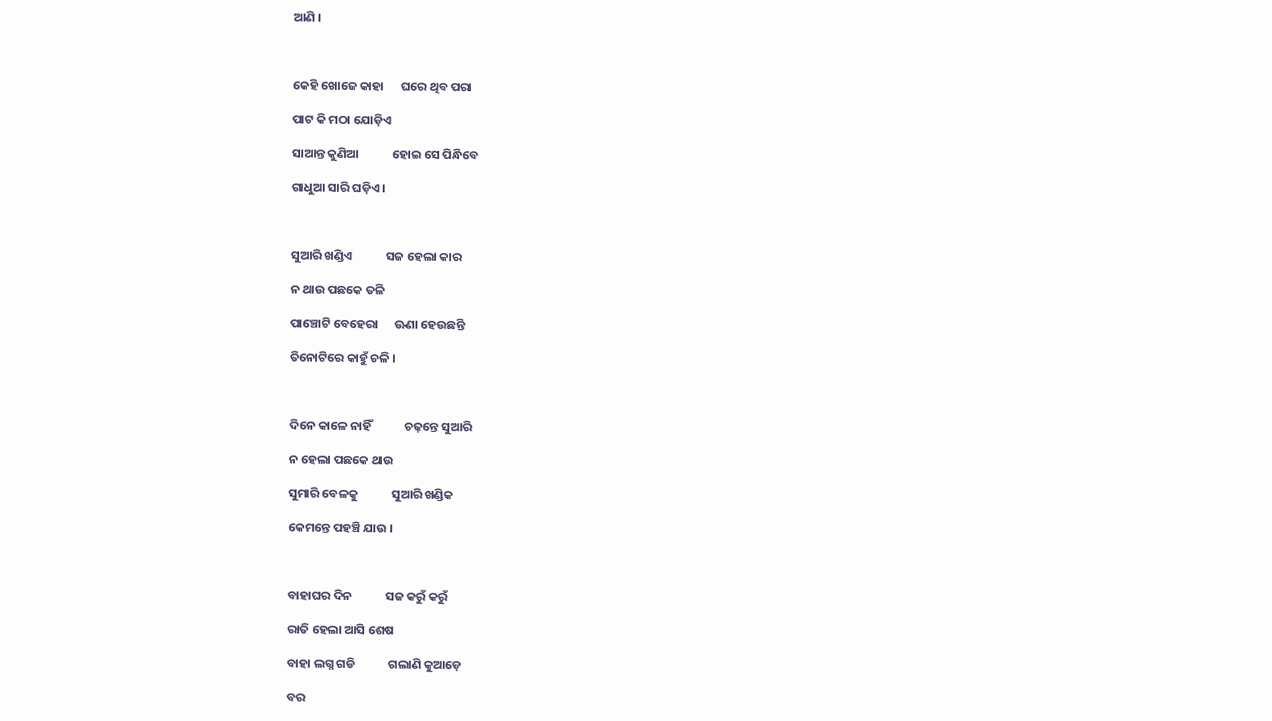ଆଣି ।



କେହି ଖୋଜେ କାହା      ଘରେ ଥିବ ପରା

ପାଟ କି ମଠା ଯୋଡ଼ିଏ

ସାଆନ୍ତ କୁଣିଆ            ହୋଇ ସେ ପିନ୍ଧିବେ

ଗାଧୁଆ ସାରି ଘଡ଼ିଏ ।



ସୁଆରି ଖଣ୍ଡିଏ            ସଜ ହେଲା କାର

ନ ଥାଉ ପଛକେ ତଳି

ପାଞ୍ଚୋଟି ବେହେରା      ଊଣା ହେଉଛନ୍ତି

ତିନୋଟିରେ କାହୁଁ ଚଳି ।



ଦିନେ କାଳେ ନାହିଁ            ଚଢ଼ନ୍ତେ ସୁଆରି

ନ ହେଲା ପଛକେ ଥାଉ

ସୁମାରି ବେଳକୁ            ସୁଆରି ଖଣ୍ଡିକ

କେମନ୍ତେ ପହଞ୍ଚି ଯାଉ ।



ବାହାଘର ଦିନ            ସଜ କରୁଁ କରୁଁ

ରାତି ହେଲା ଆସି ଶେଷ

ବାହା ଲଗ୍ନ ଗଡି            ଗଲାଣି କୁଆଡ଼େ

ବର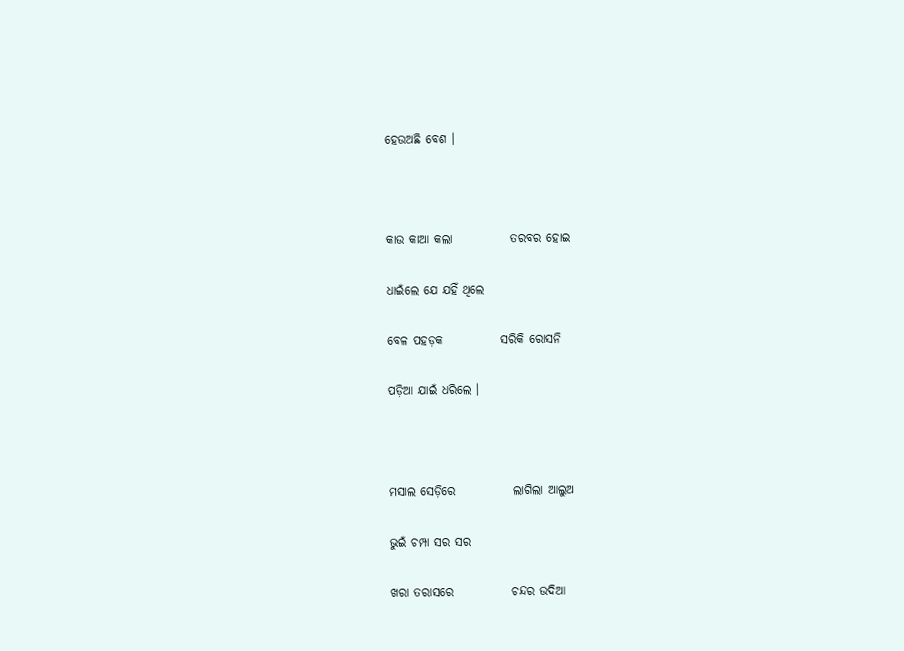ହେଉଅଛି ବେଶ ।



କାଉ କାଆ କଲା            ତରବର ହୋଇ

ଧାଇଁଲେ ଯେ ଯହିଁ ଥିଲେ

ବେଳ ପହଡ଼କ            ସରିକି ରୋସନି

ପଡ଼ିଆ ଯାଇଁ ଧରିଲେ ।



ମସାଲ ସେଡ଼ିରେ            ଲାଗିଲା ଆଲୁଅ

ଭୁଇଁ ଚମ୍ପା ସର ସର

ଖରା ତରାସରେ            ଚନ୍ଦର ଉଦିଆ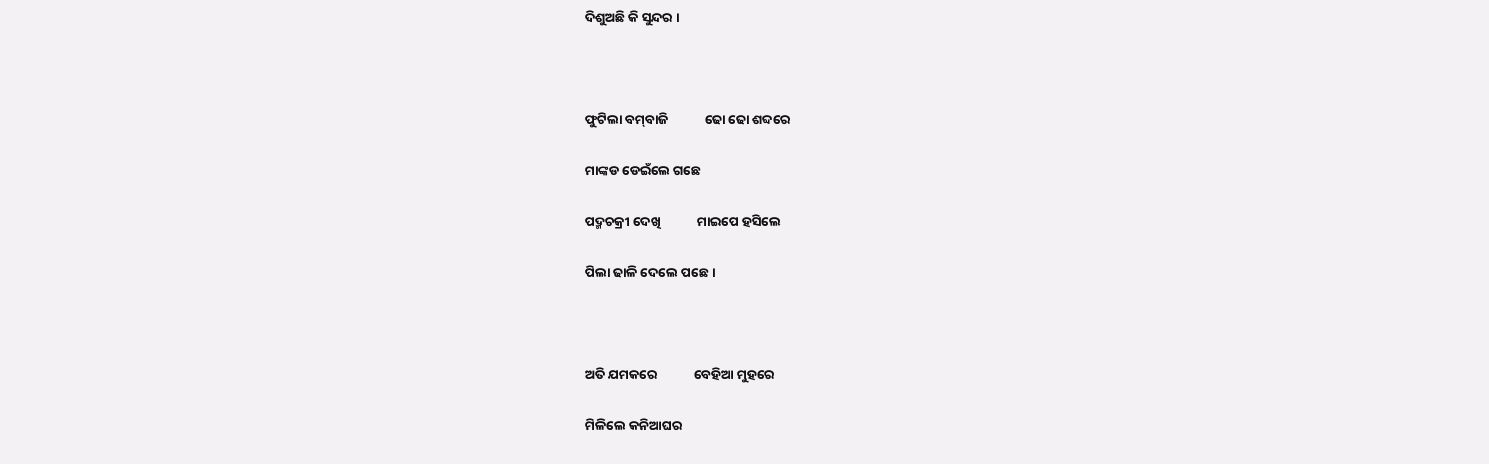ଦିଶୁଅଛି କି ସୁନ୍ଦର ।



ଫୁଟିଲା ବମ୍‌ବାଜି            ଢୋ ଢୋ ଶବ୍ଦରେ

ମାଙ୍କଡ ଡେଇଁଲେ ଗଛେ

ପଦ୍ମଚକ୍ରୀ ଦେଖି            ମାଇପେ ହସିଲେ

ପିଲା ଢାଳି ଦେଲେ ପଛେ ।



ଅତି ଯମକରେ            ବେହିଆ ମୁହରେ

ମିଳିଲେ କନିଆଘର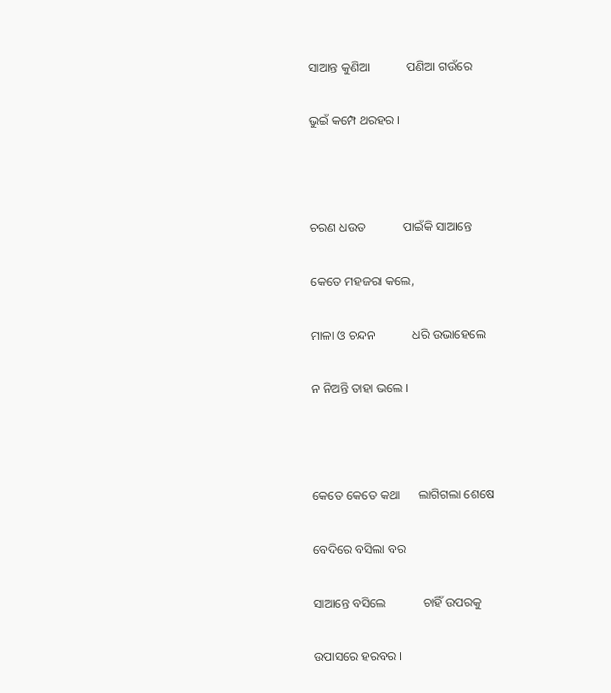ସାଆନ୍ତ କୁଣିଆ            ପଣିଆ ଗଉଁରେ

ଭୁଇଁ କମ୍ପେ ଥରହର ।



ଚରଣ ଧଉତ            ପାଇଁକି ସାଆନ୍ତେ

କେତେ ମହଜରା କଲେ,

ମାଳା ଓ ଚନ୍ଦନ            ଧରି ଉଭାହେଲେ

ନ ନିଅନ୍ତି ତାହା ଭଲେ ।



କେତେ କେତେ କଥା      ଲାଗିଗଲା ଶେଷେ

ବେଦିରେ ବସିଲା ବର

ସାଆନ୍ତେ ବସିଲେ            ଚାହିଁ ଉପରକୁ

ଉପାସରେ ହରବର ।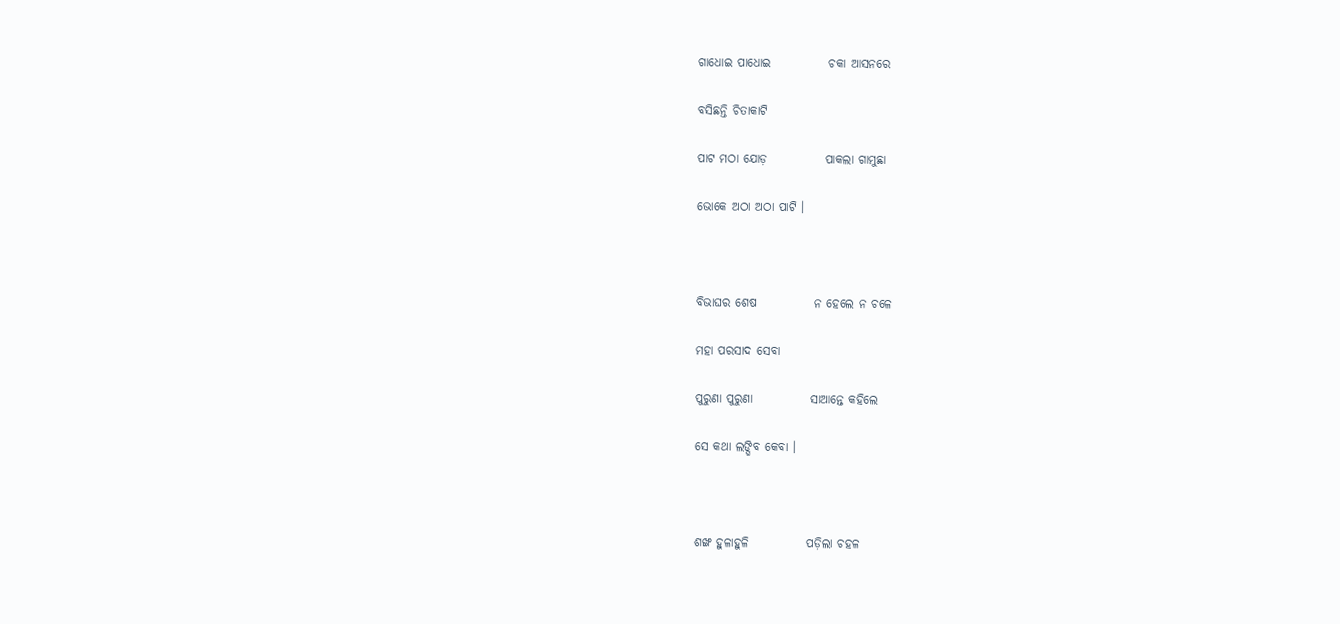ଗାଧୋଇ ପାଧୋଇ            ଚକା ଆସନରେ

ବସିଛନ୍ତି ଚିତାକାଟି

ପାଟ ମଠା ଯୋଡ଼            ପାକଲା ଗାମୁଛା

ଭୋକେ ଅଠା ଅଠା ପାଟି ।



ବିଭାଘର ଶେଷ            ନ ହେଲେ ନ ଚଳେ

ମହା ପରସାଦ ସେବା

ପୁରୁଣା ପୁରୁଣା            ସାଆନ୍ତେ କହିଲେ

ସେ କଥା ଲଙ୍ଘିବ କେବା ।



ଶଙ୍ଖ ହୁଳାହୁଳି            ପଡ଼ିଲା ଚହଳ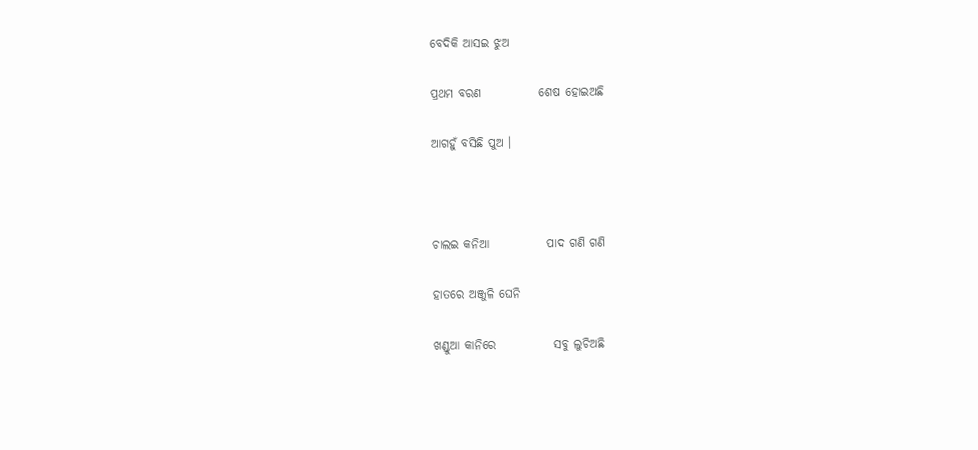ବେଦିକି ଆସଇ ଝୁଅ

ପ୍ରଥମ ବରଣ            ଶେଷ ହୋଇଅଛି

ଆଗହୁଁ ବସିଛି ପୁଅ ।



ଚାଲଇ କନିଆ            ପାଦ ଗଣି ଗଣି

ହାତରେ ଅଞ୍ଜୁଳି ଘେନି

ଖଣ୍ଡୁଆ କାନିରେ            ସବୁ ଲୁଚିଅଛି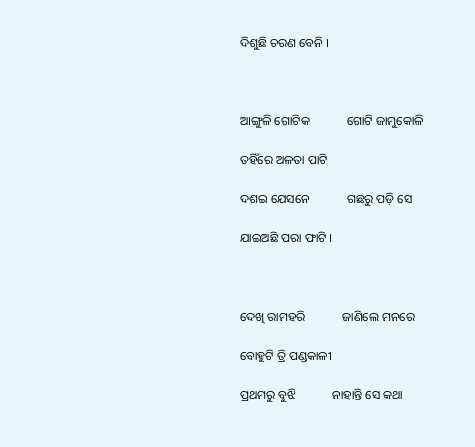ଦିଶୁଛି ଚରଣ ବେନି ।



ଆଙ୍ଗୁଳି ଗୋଟିକ            ଗୋଟି ଜାମୁକୋଳି

ତହିଁରେ ଅଳତା ପାଟି

ଦଶଇ ଯେସନେ            ଗଛରୁ ପଡ଼ି ସେ

ଯାଇଅଛି ପରା ଫାଟି ।



ଦେଖି ରାମହରି            ଜାଣିଲେ ମନରେ

ବୋହୁଟି ତ୍ରି ପଣ୍ଡକାଳୀ

ପ୍ରଥମରୁ ବୁଝି            ନାହାନ୍ତି ସେ କଥା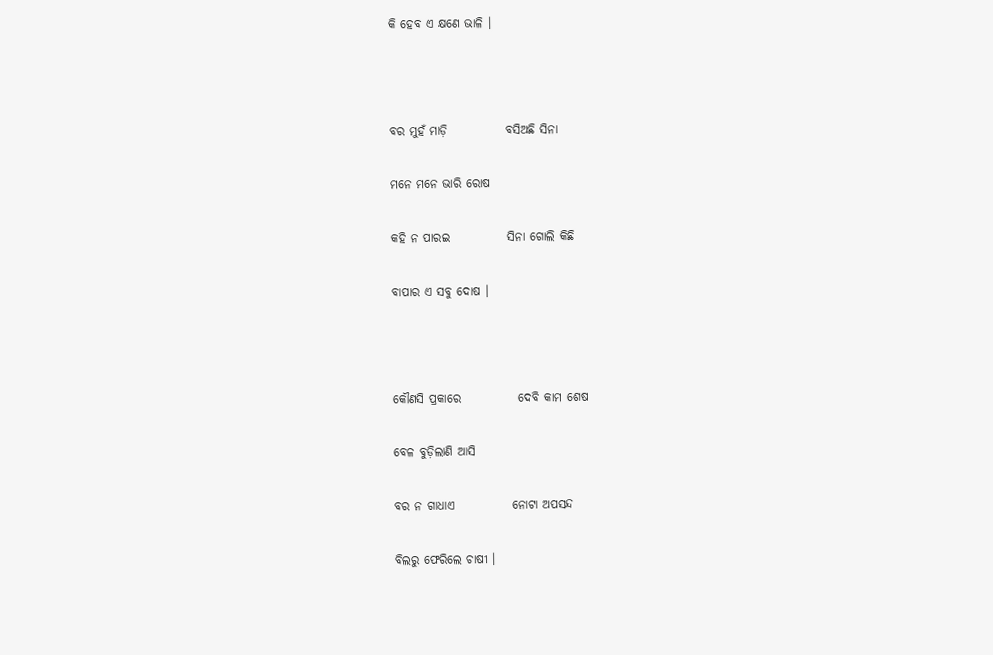କି ହେବ ଏ କ୍ଷଣେ ଭାଳି ।



ବର ମୁହଁ ମାଡ଼ି            ବସିଅଛି ସିନା

ମନେ ମନେ ଭାରି ରୋଷ

କହି ନ ପାରଇ            ସିନା ଗୋଲି କିଛି

ବାପାର ଏ ସବୁ ଦୋଷ ।



କୌଣସି ପ୍ରକାରେ            ଦେବି କାମ ଶେଷ

ବେଳ ବୁଡ଼ିଲାଣି ଆସି

ବର ନ ଗାଧାଏ            ନୋଟା ଅପସନ୍ଦ

ବିଲରୁ ଫେରିଲେ ଚାଷୀ ।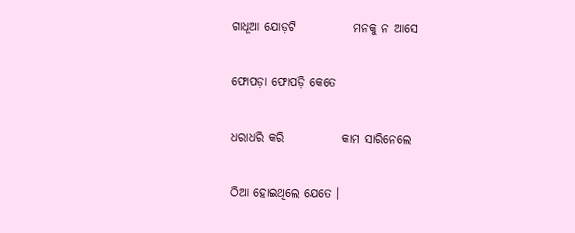ଗାଧୂଆ ଯୋଡ଼ଟି            ମନକୁ ନ ଆସେ

ଫୋପଡ଼ା ଫୋପଡ଼ି କେତେ

ଧରାଧରି କରି            କାମ ସାରିନେଲେ

ଠିଆ ହୋଇଥିଲେ ଯେତେ ।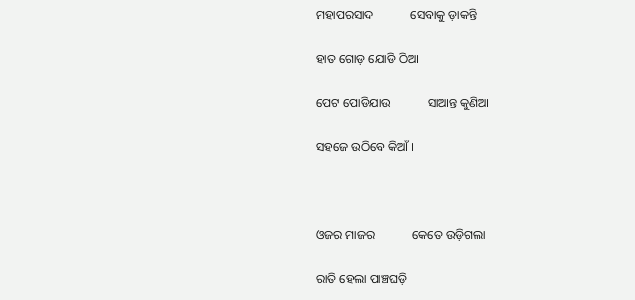ମହାପରସାଦ            ସେବାକୁ ଡ଼ାକନ୍ତି

ହାତ ଗୋଡ଼ ଯୋଡି ଠିଆ

ପେଟ ପୋଡିଯାଉ            ସାଆନ୍ତ କୁଣିଆ

ସହଜେ ଉଠିବେ କିଆଁ ।



ଓଜର ମାଜର            କେତେ ଉଡ଼ିଗଲା

ରାତି ହେଲା ପାଞ୍ଚଘଡ଼ି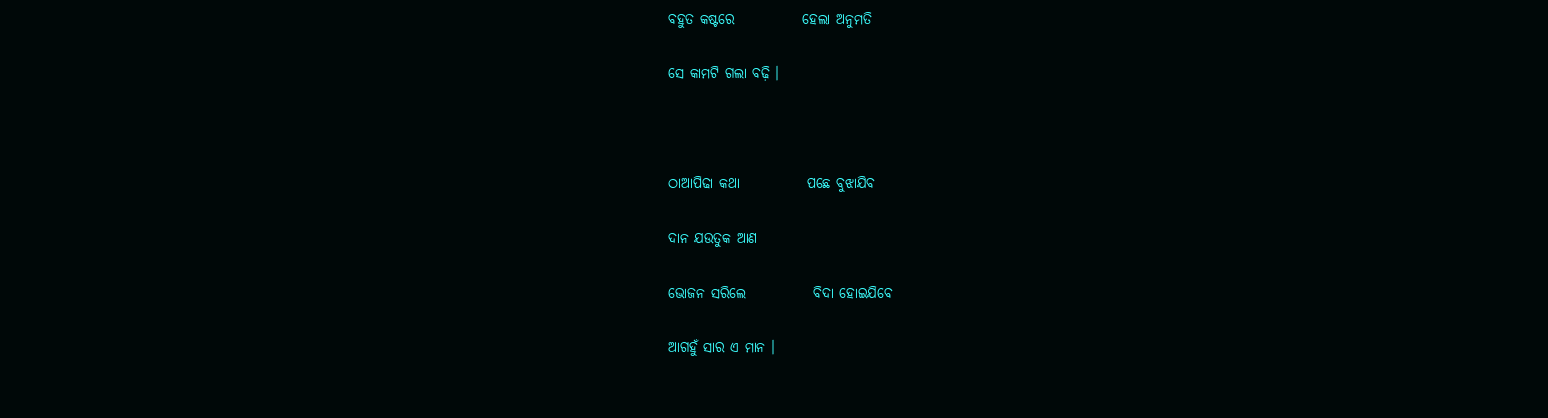ବହୁତ କଷ୍ଟରେ            ହେଲା ଅନୁମତି

ସେ କାମଟି ଗଲା ବଢ଼ି ।



ଠାଆପିଢା କଥା            ପଛେ ବୁଝାଯିବ

ଦାନ ଯଉତୁକ ଆଣ

ଭୋଜନ ସରିଲେ            ବିଦା ହୋଇଯିବେ

ଆଗହୁଁ ସାର ଏ ମାନ ।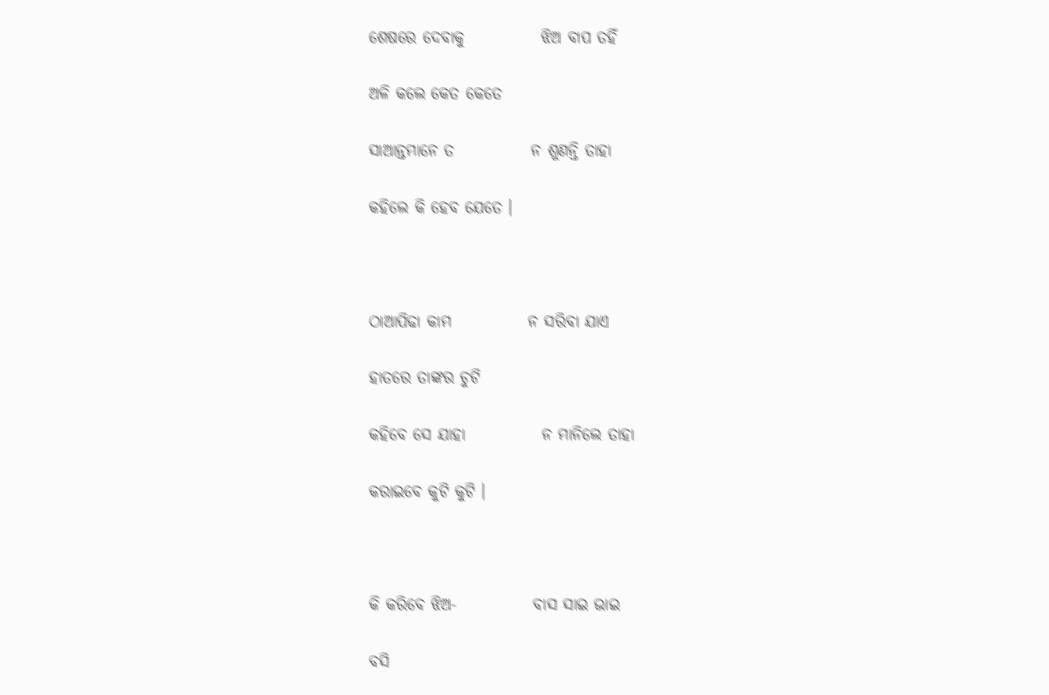ଶେଷରେ ଦେବାକୁ            ଝିଅ ବାପ ତହିଁ

ଅଳି କଲେ କେତ କେତେ

ସାଆନ୍ତମାନେ ତ            ନ ଶୁଣନ୍ତି ତାହା

କହିଲେ କି ହେବ ଯେତେ ।



ଠାଆପିଢା କାମ            ନ ସରିବା ଯାଏ

ହାତରେ ତାଙ୍କର ଚୁଟି

କହିବେ ସେ ଯାହା            ନ ମାନିଲେ ତାହା

କରାଇବେ କୁଟି କୁଟି ।



କି କରିବେ ଝିଅ-            ବାସ ସାଇ ଭାଇ

ବସି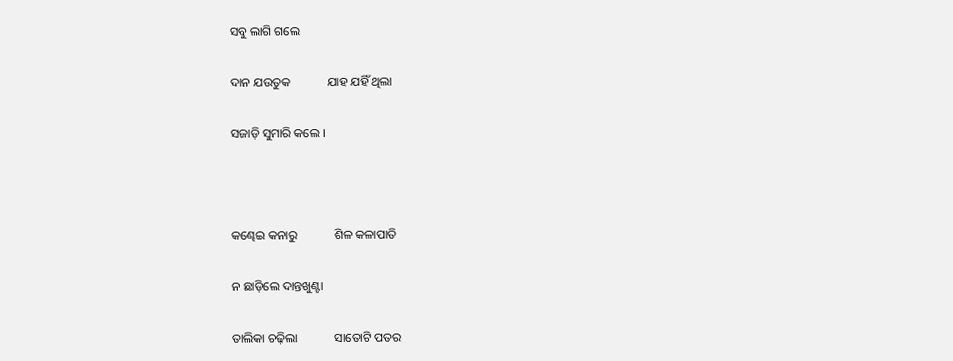ସବୁ ଲାଗି ଗଲେ

ଦାନ ଯଉତୁକ            ଯାହ ଯହିଁ ଥିଲା

ସଜାଡ଼ି ସୁମାରି କଲେ ।



କଣ୍ଢେଇ କନାରୁ            ଶିଳ କଳାପାତି

ନ ଛାଡ଼ିଲେ ଦାନ୍ତଖୁଣ୍ଟା

ତାଲିକା ଚଢ଼ିଲା            ସାତୋଟି ପତର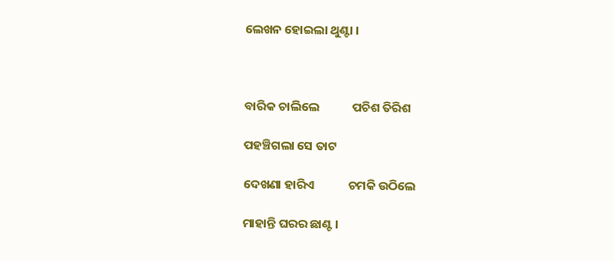ଲେଖନ ହୋଇଲା ଥୁଣ୍ଟା ।



ବାରିକ ଚାଲିଲେ            ପଚିଶ ତିରିଶ

ପହଞ୍ଚିଗଲା ସେ ତାଟ

ଦେଖଣା ହାରିଏ            ଚମକି ଉଠିଲେ

ମାହାନ୍ତି ଘରର ଛାଣ୍ଟ ।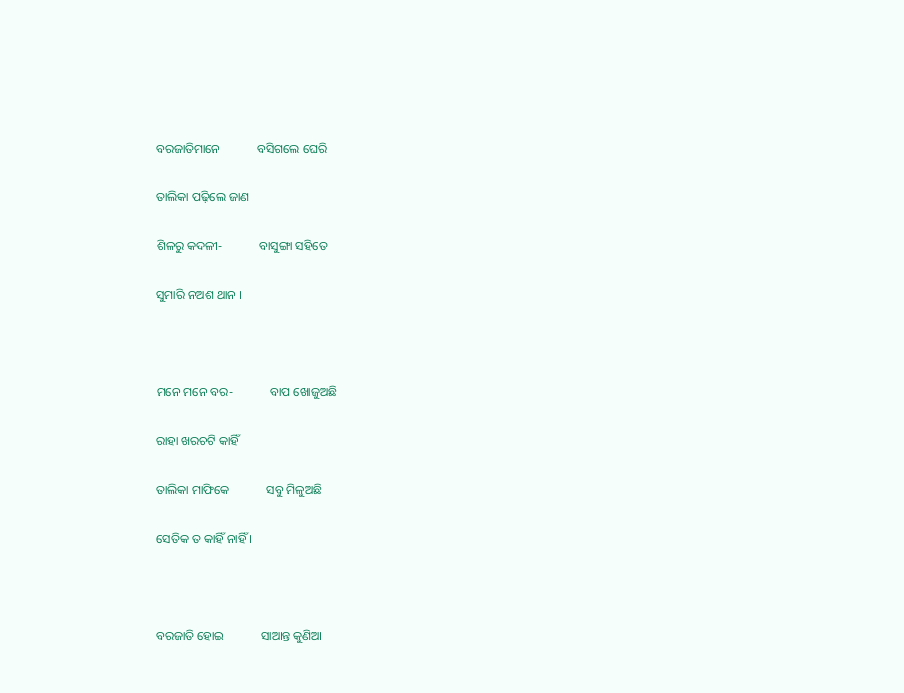ବରଜାତିମାନେ            ବସିଗଲେ ଘେରି

ତାଲିକା ପଢ଼ିଲେ ଜାଣ

ଶିଳରୁ କଦଳୀ-            ବାସୁଙ୍ଗା ସହିତେ

ସୁମାରି ନଅଶ ଥାନ ।



ମନେ ମନେ ବର-            ବାପ ଖୋଜୁଅଛି

ରାହା ଖରଚଟି କାହିଁ

ତାଲିକା ମାଫିକେ            ସବୁ ମିଳୁଅଛି

ସେତିକ ତ କାହିଁ ନାହିଁ ।



ବରଜାତି ହୋଇ            ସାଆନ୍ତ କୁଣିଆ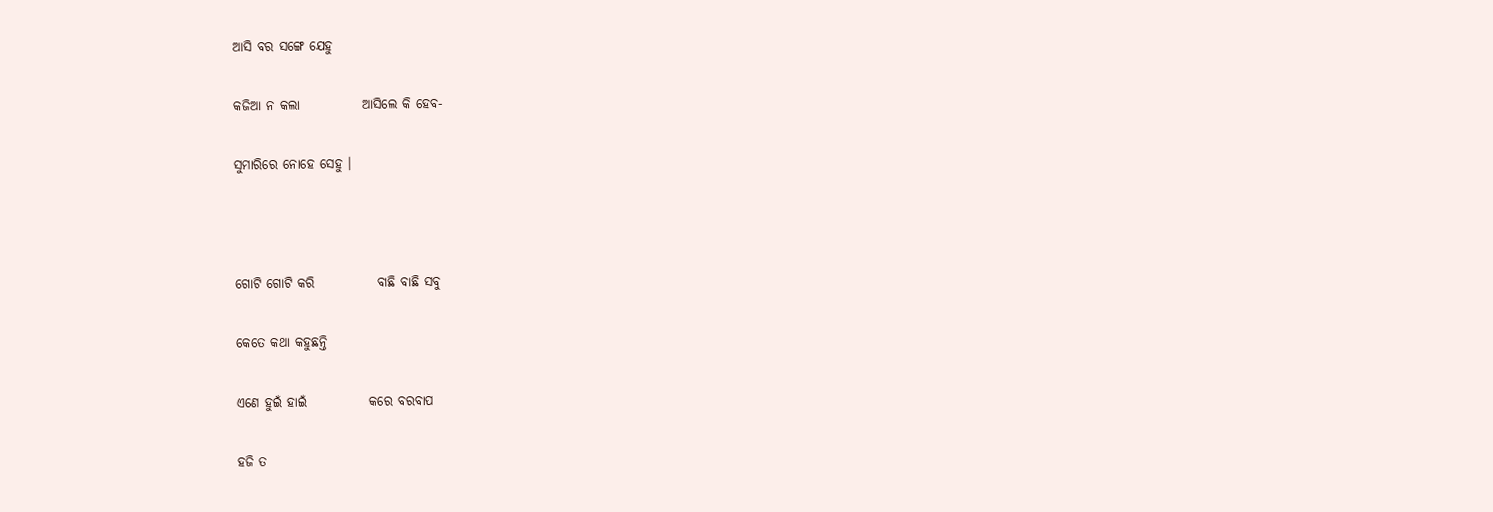ଆସି ବର ସଙ୍ଗେ ଯେହୁ

କଜିଆ ନ କଲା            ଆସିଲେ କି ହେବ-

ସୁମାରିରେ ନୋହେ ସେହୁ ।



ଗୋଟି ଗୋଟି କରି            ବାଛି ବାଛି ସବୁ

କେତେ କଥା କହୁଛନ୍ତି

ଏଣେ ହୁଇଁ ହାଇଁ            କରେ ବରବାପ

ହଜି ତ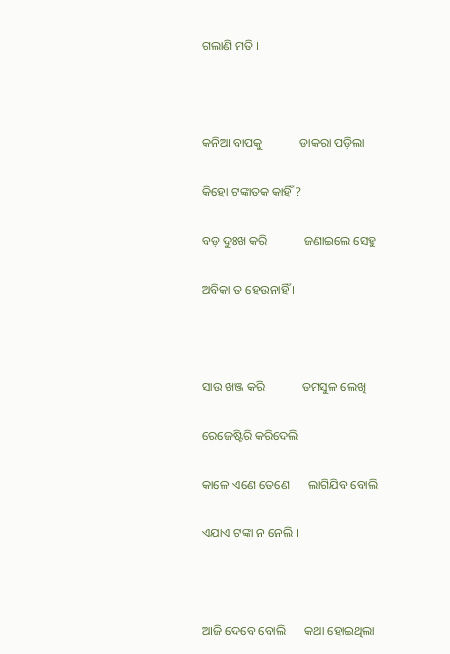ଗଲାଣି ମତି ।



କନିଆ ବାପକୁ            ଡାକରା ପଡ଼ିଲା

କିହୋ ଟଙ୍କାତକ କାହିଁ ?

ବଡ଼ ଦୁଃଖ କରି            ଜଣାଇଲେ ସେହୁ

ଅବିକା ତ ହେଉନାହିଁ ।



ସାଉ ଖଞ୍ଜ କରି            ତମସୁଳ ଲେଖି

ରେଜେଷ୍ଟିରି କରିଦେଲି

କାଳେ ଏଣେ ତେଣେ      ଲାଗିଯିବ ବୋଲି

ଏଯାଏ ଟଙ୍କା ନ ନେଲି ।



ଆଜି ଦେବେ ବୋଲି      କଥା ହୋଇଥିଲା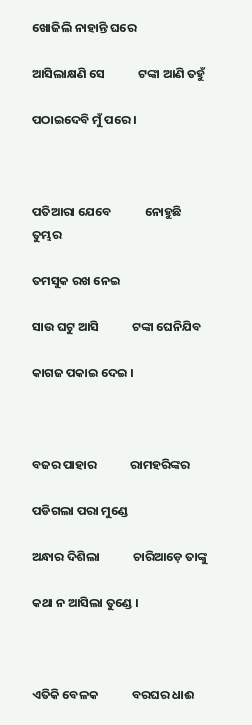ଖୋଜିଲି ନାହାନ୍ତି ଘରେ

ଆସିଲାକ୍ଷଣି ସେ            ଟଙ୍କା ଆଣି ତହୁଁ

ପଠାଇଦେବି ମୁଁ ପରେ ।



ପତିଆରା ଯେବେ            ନୋହୁଛି ତୁମ୍ଭର

ତମସୁକ ରଖ ନେଇ

ସାଉ ଘଟୁ ଆସି            ଟଙ୍କା ଘେନିଯିବ

କାଗଜ ପକାଇ ଦେଇ ।



ବଜର ପାହାର            ରାମହରିଙ୍କର

ପଡିଗଲା ପରା ମୁଣ୍ଡେ

ଅନ୍ଧାର ଦିଶିଲା            ଚାରିଆଡ଼େ ତାଙ୍କୁ

କଥା ନ ଆସିଲା ତୁଣ୍ଡେ ।



ଏତିକି ବେଳକ            ବରଘର ଧାଈ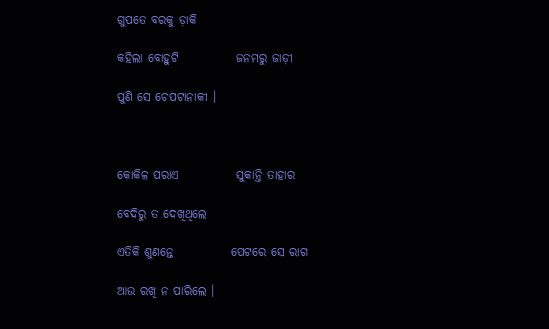ଗୁପତେ ବରକୁ ଡ଼ାକି

କହିଲା ବୋହୁଟି            ଜନମରୁ ଜାଡ଼ୀ

ପୁଣି ସେ ଚେପଟାନାକୀ ।



କୋକିଳ ପରାଏ            ସୁକାନ୍ତି ତାହାର

ବେଦିରୁ ତ ଦେଖିଥିଲେ

ଏତିକି ଶୁଣନ୍ତେ            ପେଟରେ ସେ ରାଗ

ଆଉ ରଖି ନ ପାରିଲେ ।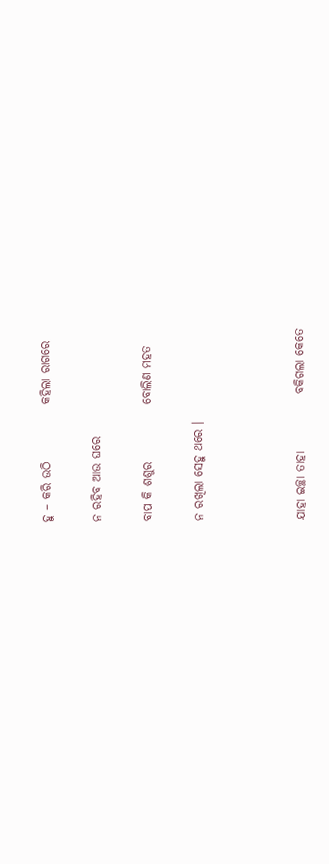ହୁ – କରି ଉଠି            କହିଲା ରାଗରେ

ନ ରହିବ ଆଉ ଘରେ

ବାପ କି ଶଶୁର            ବୋଲିଣ ମହତ

ନ ରଖିଲା ସେହୁ ଥରେ ।



ଯାହା ଇଚ୍ଛା ତାହା            ବକିଗଲା କେତେ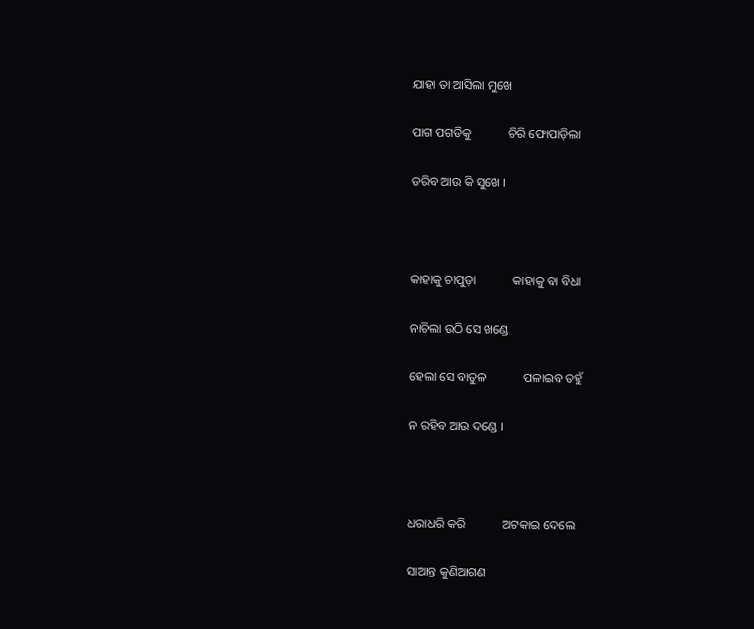ଯାହା ତା ଆସିଲା ମୁଖେ

ପାଗ ପଗଡିକୁ            ଚିରି ଫୋପାଡ଼ିଲା

ଡରିବ ଆଉ କି ସୁଖେ ।



କାହାକୁ ଚାପୁଡ଼ା            କାହାକୁ ବା ବିଧା

ନାଚିଲା ଉଠି ସେ ଖଣ୍ଡେ

ହେଲା ସେ ବାତୁଳ            ପଳାଇବ ତହୁଁ

ନ ରହିବ ଆଉ ଦଣ୍ଡେ ।



ଧରାଧରି କରି            ଅଟକାଇ ଦେଲେ

ସାଆନ୍ତ କୁଣିଆଗଣ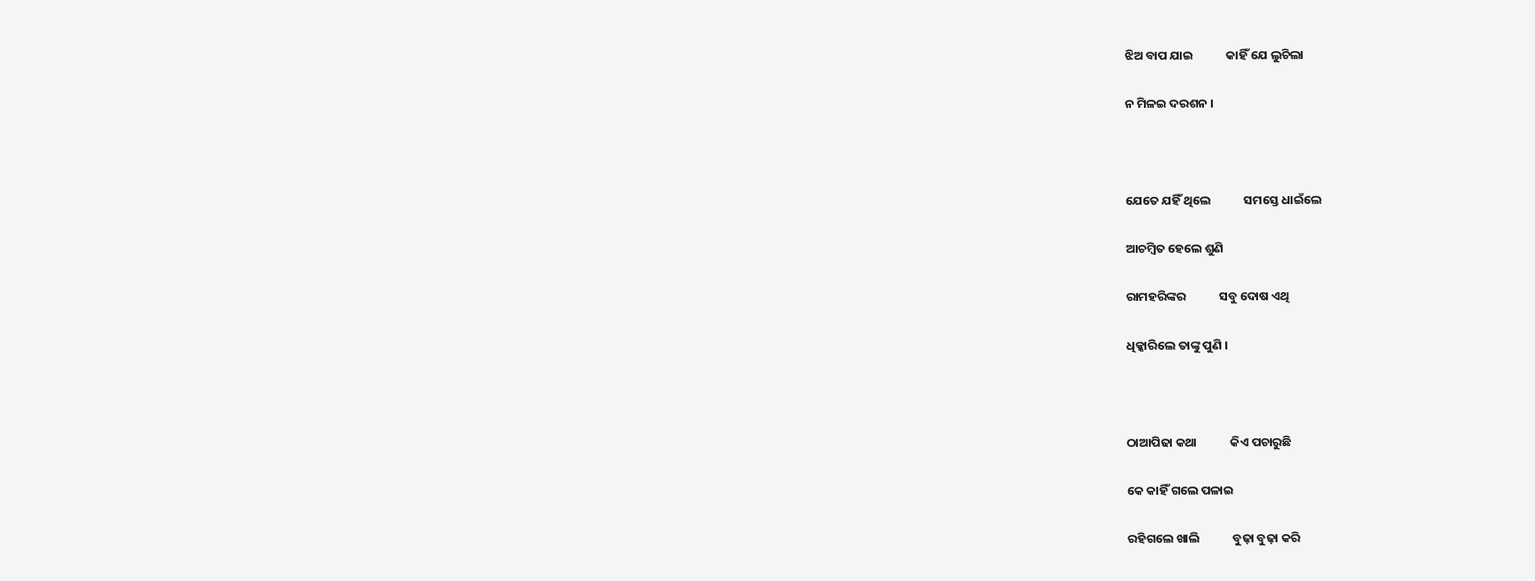ଝିଅ ବାପ ଯାଇ            କାହିଁ ଯେ ଲୁଚିଲା

ନ ମିଳଇ ଦରଶନ ।



ଯେତେ ଯହିଁ ଥିଲେ            ସମସ୍ତେ ଧାଇଁଲେ

ଆଚମ୍ବିତ ହେଲେ ଶୁଣି

ରାମହରିଙ୍କର            ସବୁ ଦୋଷ ଏଥି

ଧିକ୍କାରିଲେ ତାଙ୍କୁ ପୁଣି ।



ଠାଆପିଢା କଥା            କିଏ ପଚାରୁଛି

କେ କାହିଁ ଗଲେ ପଳାଇ

ରହିଗଲେ ଖାଲି            ବୁଢ଼ା ବୁଢ଼ା କରି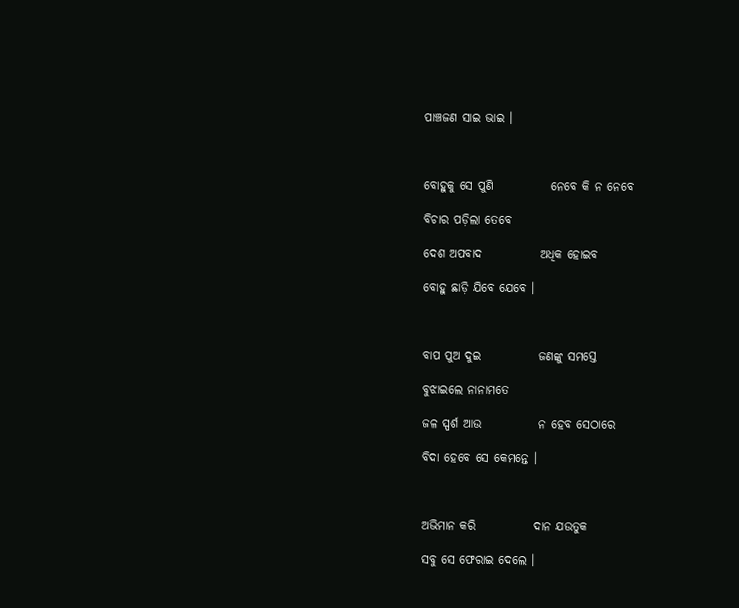ପାଞ୍ଚଜଣ ସାଇ ଭାଇ ।



ବୋହୁକୁ ସେ ପୁଣି            ନେବେ କି ନ ନେବେ

ବିଚାର ପଡ଼ିଲା ତେବେ

ଦେଶ ଅପବାଦ            ଅଧିକ ହୋଇବ

ବୋହୁ ଛାଡ଼ି ଯିବେ ଯେବେ ।



ବାପ ପୁଅ ଦୁଇ            ଜଣଙ୍କୁ ସମସ୍ତେ

ବୁଝାଇଲେ ନାନାମତେ

ଜଳ ସ୍ପର୍ଶ ଆଉ            ନ ହେବ ସେଠାରେ

ବିଦା ହେବେ ସେ କେମନ୍ତେ ।



ଅଭିମାନ କରି            ଦାନ ଯଉତୁକ

ସବୁ ସେ ଫେରାଇ ଦେଲେ ।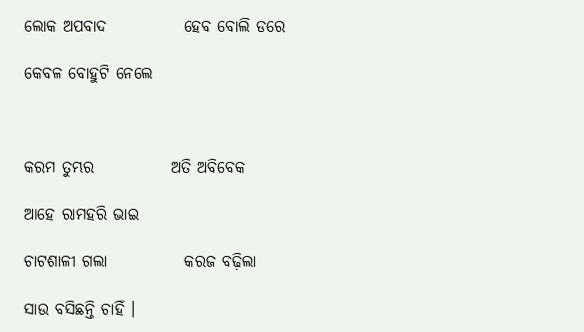ଲୋକ ଅପବାଦ            ହେବ ବୋଲି ଡରେ

କେବଳ ବୋହୁଟି ନେଲେ



କରମ ତୁମ୍ଭର            ଅତି ଅବିବେକ

ଆହେ ରାମହରି ଭାଇ

ଚାଟଶାଳୀ ଗଲା            କରଜ ବଢ଼ିଲା

ସାଉ ବସିଛନ୍ତି ଚାହିଁ ।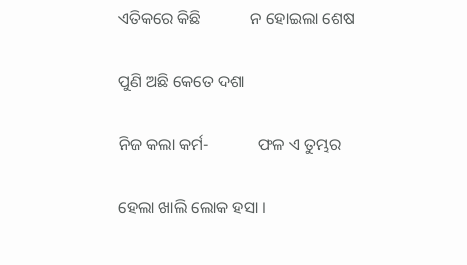ଏତିକରେ କିଛି            ନ ହୋଇଲା ଶେଷ

ପୁଣି ଅଛି କେତେ ଦଶା

ନିଜ କଲା କର୍ମ-            ଫଳ ଏ ତୁମ୍ଭର

ହେଲା ଖାଲି ଲୋକ ହସା ।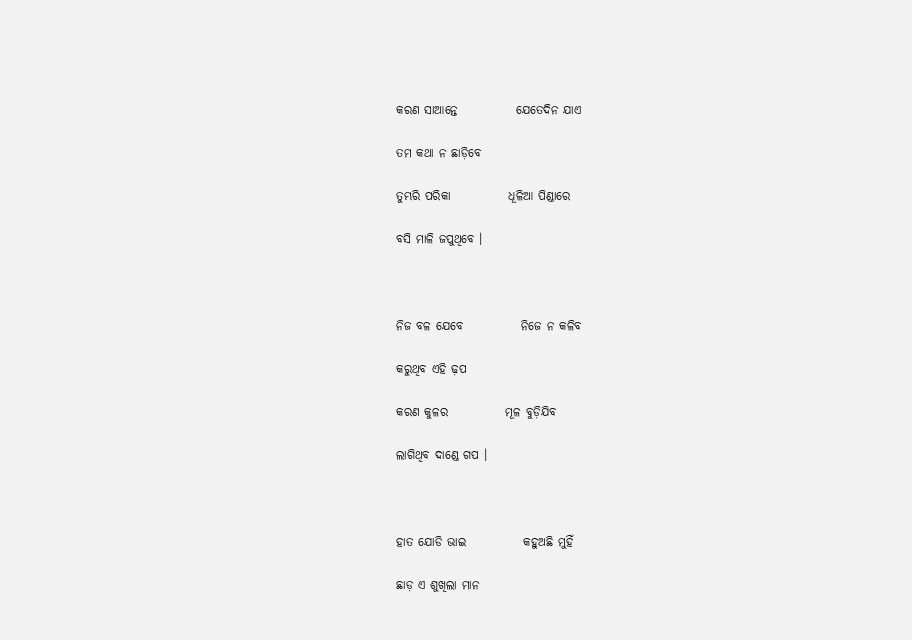କରଣ ସାଆନ୍ତେ            ଯେତେଦିନ ଯାଏ

ତମ କଥା ନ ଛାଡ଼ିବେ

ତୁମ୍ଭରି ପରିକା            ଧୂଳିଆ ପିଣ୍ଡାରେ

ବସି ମାଳି ଜପୁଥିବେ ।



ନିଜ ବଳ ଯେବେ            ନିଜେ ନ କଳିବ

କରୁଥିବ ଏହି ଢ଼ପ

କରଣ କୁଳର            ମୂଳ ବୁଡ଼ିଯିବ

ଲାଗିଥିବ ଦାଣ୍ଡେ ଗପ ।



ହାତ ଯୋଡି ଭାଇ            କହୁଅଛି ମୁହିଁ

ଛାଡ଼ ଏ ଶୁଖିଲା ମାନ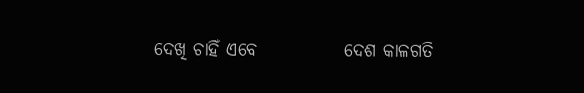ଦେଖି ଚାହିଁ ଏବେ            ଦେଶ କାଳଗତି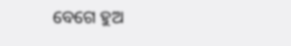ବେଗେ ହୁଅ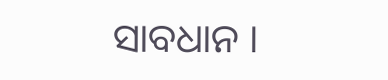ସାବଧାନ ।